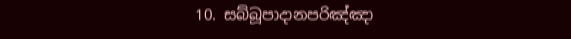10. සබ්බූපාදානපරිඤ්ඤා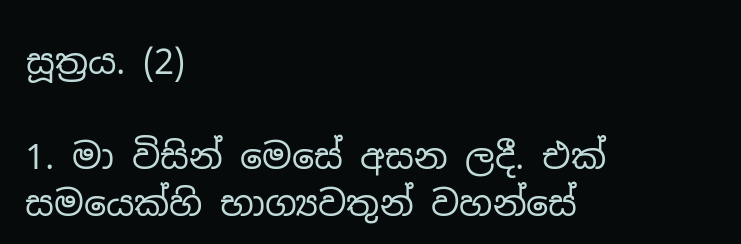සූත්‍රය. (2)

1. මා විසින් මෙසේ අසන ලදී. එක් සමයෙක්හි භාග්‍යවතුන් වහන්සේ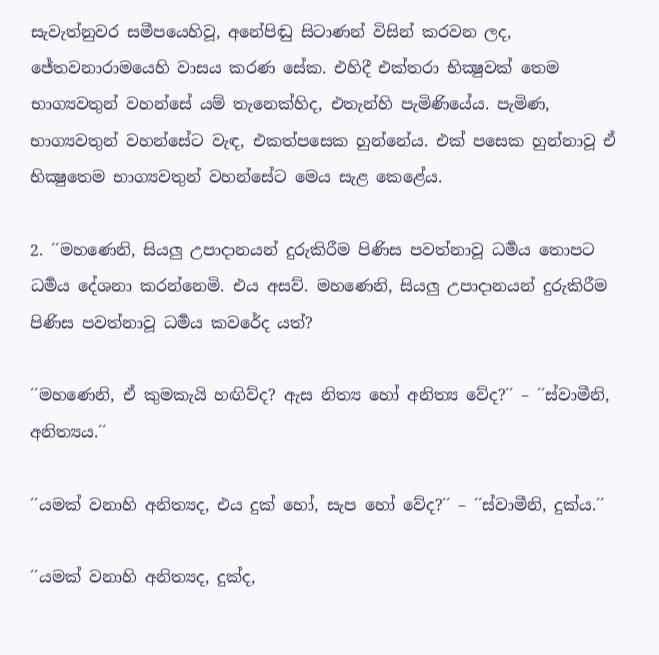සැවැත්නුවර සමීපයෙහිවූ, අනේපිඬු සිටාණන් විසින් කරවන ලද, ජේතවනාරාමයෙහි වාසය කරණ සේක. එහිදී එක්තරා භික්‍ෂුවක් තෙම භාග්‍යවතුන් වහන්සේ යම් තැනෙක්හිද, එතැන්හි පැමිණියේය. පැමිණ, භාග්‍යවතුන් වහන්සේට වැඳ, එකත්පසෙක හුන්නේය. එක් පසෙක හුන්නාවූ ඒ භික්‍ෂුතෙම භාග්‍යවතුන් වහන්සේට මෙය සැළ කෙළේය.

2. ´´මහණෙනි, සියලු උපාදානයන් දුරුකිරීම පිණිස පවත්නාවූ ධර්‍මය තොපට ධර්‍මය දේශනා කරන්නෙමි. එය අසව්. මහණෙනි, සියලු උපාදානයන් දුරුකිරීම පිණිස පවත්නාවූ ධර්‍මය කවරේද යත්?

´´මහණෙනි, ඒ කුමකැයි හඟිව්ද? ඇස නිත්‍ය හෝ අනිත්‍ය වේද?´´ – ´´ස්වාමීනි, අනිත්‍යය.´´

´´යමක් වනාහි අනිත්‍යද, එය දුක් හෝ, සැප හෝ වේද?´´ – ´´ස්වාමීනි, දුක්ය.´´

´´යමක් වනාහි අනිත්‍යද, දුක්ද,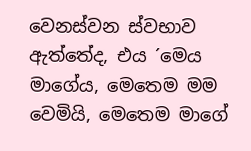වෙනස්වන ස්වභාව ඇත්තේද, එය ´මෙය මාගේය, මෙතෙම මම වෙමියි, මෙතෙම මාගේ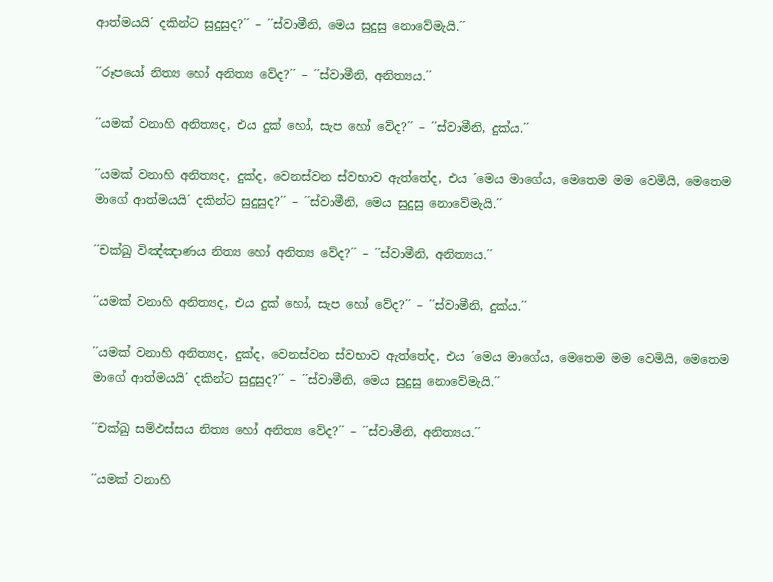ආත්මයයි´ දකින්ට සුදුසුද?´´ – ´´ස්වාමීනි, මෙය සුදුසු නොවේමැයි.´´

´´රූපයෝ නිත්‍ය හෝ අනිත්‍ය වේද?´´ – ´´ස්වාමීනි, අනිත්‍යය.´´

´´යමක් වනාහි අනිත්‍යද, එය දුක් හෝ, සැප හෝ වේද?´´ – ´´ස්වාමීනි, දුක්ය.´´

´´යමක් වනාහි අනිත්‍යද, දුක්ද, වෙනස්වන ස්වභාව ඇත්තේද, එය ´මෙය මාගේය, මෙතෙම මම වෙමියි, මෙතෙම මාගේ ආත්මයයි´ දකින්ට සුදුසුද?´´ – ´´ස්වාමීනි, මෙය සුදුසු නොවේමැයි.´´

´´චක්ඛු විඤ්ඤාණය නිත්‍ය හෝ අනිත්‍ය වේද?´´ – ´´ස්වාමීනි, අනිත්‍යය.´´

´´යමක් වනාහි අනිත්‍යද, එය දුක් හෝ, සැප හෝ වේද?´´ – ´´ස්වාමීනි, දුක්ය.´´

´´යමක් වනාහි අනිත්‍යද, දුක්ද, වෙනස්වන ස්වභාව ඇත්තේද, එය ´මෙය මාගේය, මෙතෙම මම වෙමියි, මෙතෙම මාගේ ආත්මයයි´ දකින්ට සුදුසුද?´´ – ´´ස්වාමීනි, මෙය සුදුසු නොවේමැයි.´´

´´චක්ඛු සම්ඵස්සය නිත්‍ය හෝ අනිත්‍ය වේද?´´ – ´´ස්වාමීනි, අනිත්‍යය.´´

´´යමක් වනාහි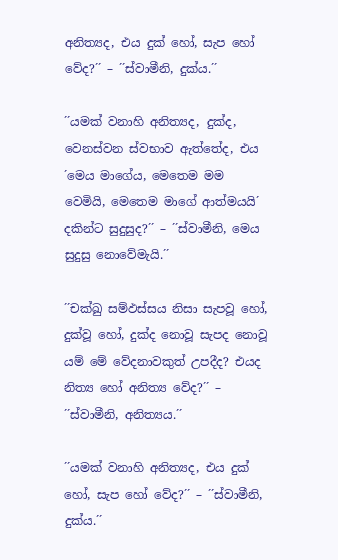අනිත්‍යද, එය දුක් හෝ, සැප හෝ වේද?´´ – ´´ස්වාමීනි, දුක්ය.´´

´´යමක් වනාහි අනිත්‍යද, දුක්ද, වෙනස්වන ස්වභාව ඇත්තේද, එය ´මෙය මාගේය, මෙතෙම මම වෙමියි, මෙතෙම මාගේ ආත්මයයි´ දකින්ට සුදුසුද?´´ – ´´ස්වාමීනි, මෙය සුදුසු නොවේමැයි.´´

´´චක්ඛු සම්ඵස්සය නිසා සැපවූ හෝ, දුක්වූ හෝ, දුක්ද නොවූ සැපද නොවූ යම් මේ වේදනාවකුත් උපදීද? එයද නිත්‍ය හෝ අනිත්‍ය වේද?´´ – ´´ස්වාමීනි, අනිත්‍යය.´´

´´යමක් වනාහි අනිත්‍යද, එය දුක් හෝ, සැප හෝ වේද?´´ – ´´ස්වාමීනි, දුක්ය.´´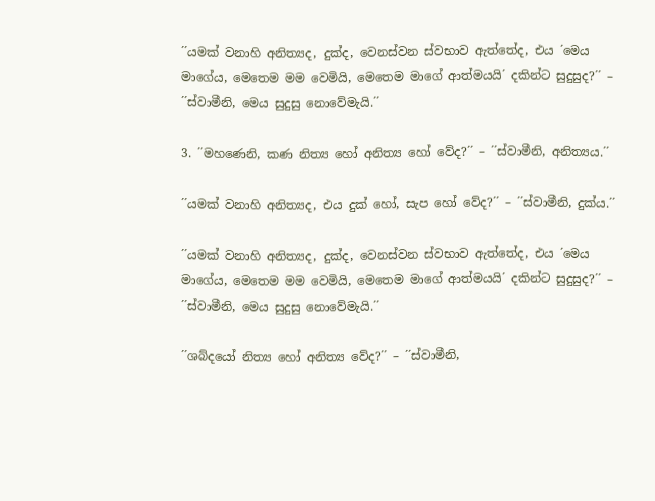´´යමක් වනාහි අනිත්‍යද, දුක්ද, වෙනස්වන ස්වභාව ඇත්තේද, එය ´මෙය මාගේය, මෙතෙම මම වෙමියි, මෙතෙම මාගේ ආත්මයයි´ දකින්ට සුදුසුද?´´ – ´´ස්වාමීනි, මෙය සුදුසු නොවේමැයි.´´

3. ´´මහණෙනි, කණ නිත්‍ය හෝ අනිත්‍ය හෝ වේද?´´ – ´´ස්වාමීනි, අනිත්‍යය.´´

´´යමක් වනාහි අනිත්‍යද, එය දුක් හෝ, සැප හෝ වේද?´´ – ´´ස්වාමීනි, දුක්ය.´´

´´යමක් වනාහි අනිත්‍යද, දුක්ද, වෙනස්වන ස්වභාව ඇත්තේද, එය ´මෙය මාගේය, මෙතෙම මම වෙමියි, මෙතෙම මාගේ ආත්මයයි´ දකින්ට සුදුසුද?´´ – ´´ස්වාමීනි, මෙය සුදුසු නොවේමැයි.´´

´´ශබ්දයෝ නිත්‍ය හෝ අනිත්‍ය වේද?´´ – ´´ස්වාමීනි,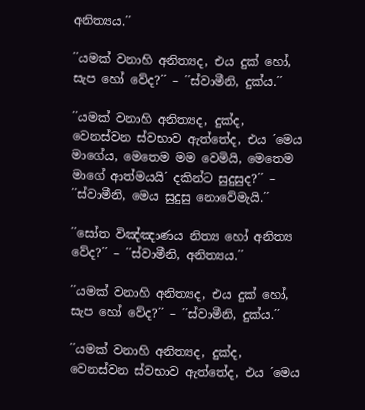අනිත්‍යය.´´

´´යමක් වනාහි අනිත්‍යද, එය දුක් හෝ, සැප හෝ වේද?´´ – ´´ස්වාමීනි, දුක්ය.´´

´´යමක් වනාහි අනිත්‍යද, දුක්ද, වෙනස්වන ස්වභාව ඇත්තේද, එය ´මෙය මාගේය, මෙතෙම මම වෙමියි, මෙතෙම මාගේ ආත්මයයි´ දකින්ට සුදුසුද?´´ – ´´ස්වාමීනි, මෙය සුදුසු නොවේමැයි.´´

´´සෝත විඤ්ඤාණය නිත්‍ය හෝ අනිත්‍ය වේද?´´ – ´´ස්වාමීනි, අනිත්‍යය.´´

´´යමක් වනාහි අනිත්‍යද, එය දුක් හෝ, සැප හෝ වේද?´´ – ´´ස්වාමීනි, දුක්ය.´´

´´යමක් වනාහි අනිත්‍යද, දුක්ද, වෙනස්වන ස්වභාව ඇත්තේද, එය ´මෙය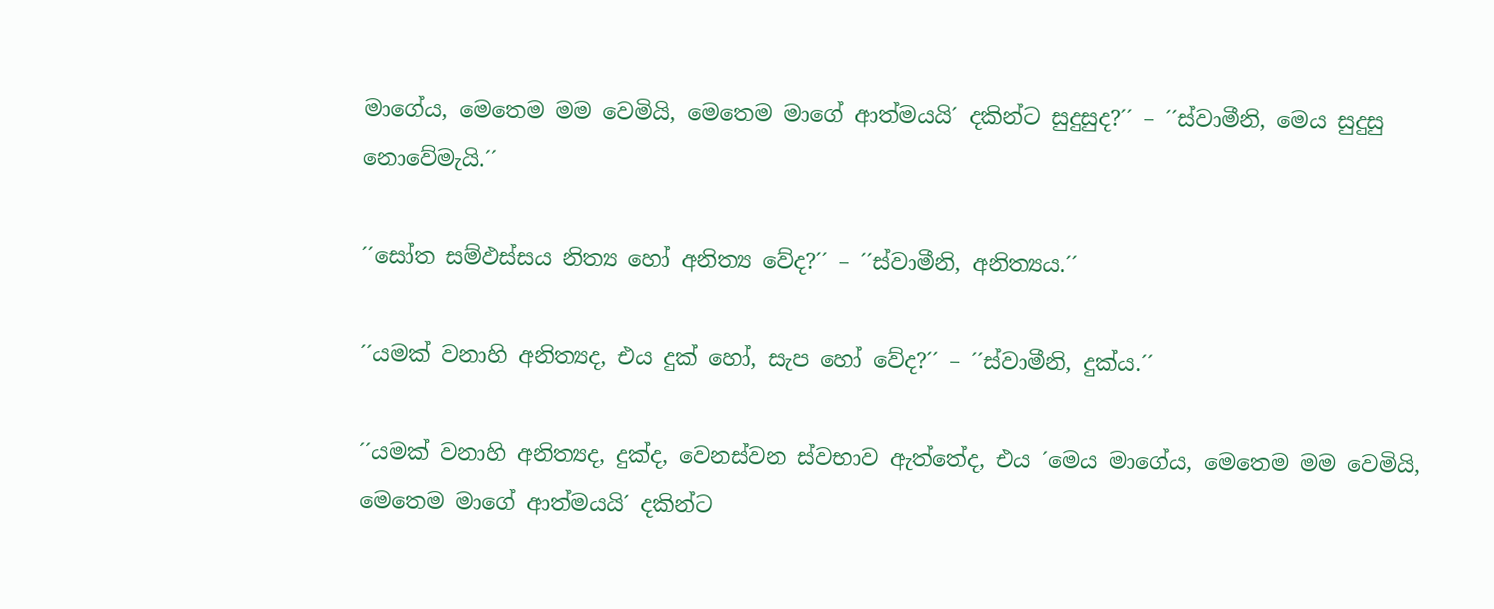මාගේය, මෙතෙම මම වෙමියි, මෙතෙම මාගේ ආත්මයයි´ දකින්ට සුදුසුද?´´ – ´´ස්වාමීනි, මෙය සුදුසු නොවේමැයි.´´

´´සෝත සම්ඵස්සය නිත්‍ය හෝ අනිත්‍ය වේද?´´ – ´´ස්වාමීනි, අනිත්‍යය.´´

´´යමක් වනාහි අනිත්‍යද, එය දුක් හෝ, සැප හෝ වේද?´´ – ´´ස්වාමීනි, දුක්ය.´´

´´යමක් වනාහි අනිත්‍යද, දුක්ද, වෙනස්වන ස්වභාව ඇත්තේද, එය ´මෙය මාගේය, මෙතෙම මම වෙමියි, මෙතෙම මාගේ ආත්මයයි´ දකින්ට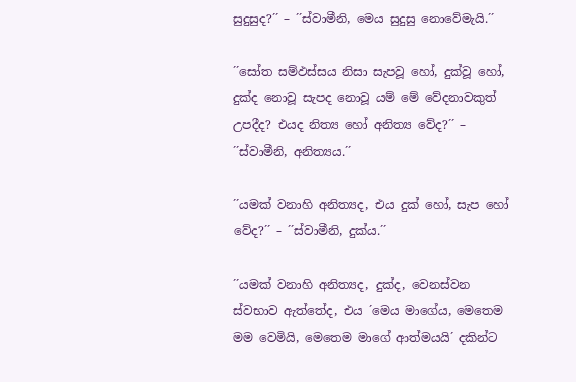සුදුසුද?´´ – ´´ස්වාමීනි, මෙය සුදුසු නොවේමැයි.´´

´´සෝත සම්ඵස්සය නිසා සැපවූ හෝ, දුක්වූ හෝ, දුක්ද නොවූ සැපද නොවූ යම් මේ වේදනාවකුත් උපදීද? එයද නිත්‍ය හෝ අනිත්‍ය වේද?´´ – ´´ස්වාමීනි, අනිත්‍යය.´´

´´යමක් වනාහි අනිත්‍යද, එය දුක් හෝ, සැප හෝ වේද?´´ – ´´ස්වාමීනි, දුක්ය.´´

´´යමක් වනාහි අනිත්‍යද, දුක්ද, වෙනස්වන ස්වභාව ඇත්තේද, එය ´මෙය මාගේය, මෙතෙම මම වෙමියි, මෙතෙම මාගේ ආත්මයයි´ දකින්ට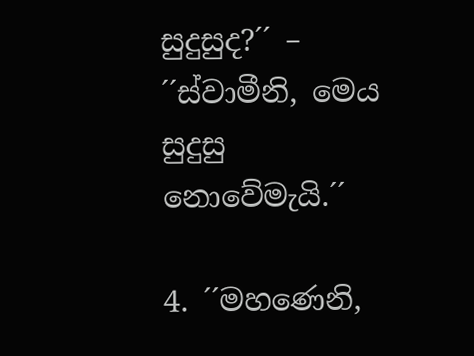සුදුසුද?´´ – ´´ස්වාමීනි, මෙය සුදුසු නොවේමැයි.´´

4. ´´මහණෙනි,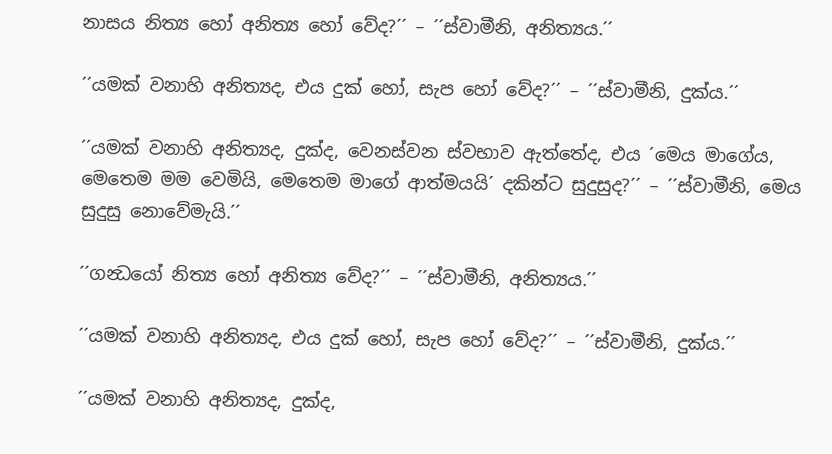නාසය නිත්‍ය හෝ අනිත්‍ය හෝ වේද?´´ – ´´ස්වාමීනි, අනිත්‍යය.´´

´´යමක් වනාහි අනිත්‍යද, එය දුක් හෝ, සැප හෝ වේද?´´ – ´´ස්වාමීනි, දුක්ය.´´

´´යමක් වනාහි අනිත්‍යද, දුක්ද, වෙනස්වන ස්වභාව ඇත්තේද, එය ´මෙය මාගේය, මෙතෙම මම වෙමියි, මෙතෙම මාගේ ආත්මයයි´ දකින්ට සුදුසුද?´´ – ´´ස්වාමීනි, මෙය සුදුසු නොවේමැයි.´´

´´ගන්‍ධයෝ නිත්‍ය හෝ අනිත්‍ය වේද?´´ – ´´ස්වාමීනි, අනිත්‍යය.´´

´´යමක් වනාහි අනිත්‍යද, එය දුක් හෝ, සැප හෝ වේද?´´ – ´´ස්වාමීනි, දුක්ය.´´

´´යමක් වනාහි අනිත්‍යද, දුක්ද,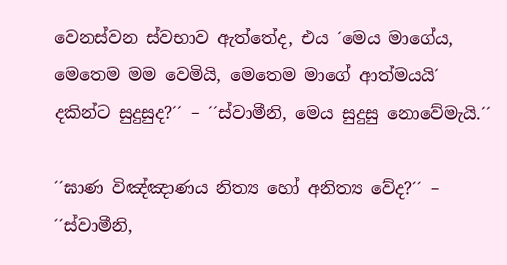වෙනස්වන ස්වභාව ඇත්තේද, එය ´මෙය මාගේය, මෙතෙම මම වෙමියි, මෙතෙම මාගේ ආත්මයයි´ දකින්ට සුදුසුද?´´ – ´´ස්වාමීනි, මෙය සුදුසු නොවේමැයි.´´

´´ඝාණ විඤ්ඤාණය නිත්‍ය හෝ අනිත්‍ය වේද?´´ – ´´ස්වාමීනි,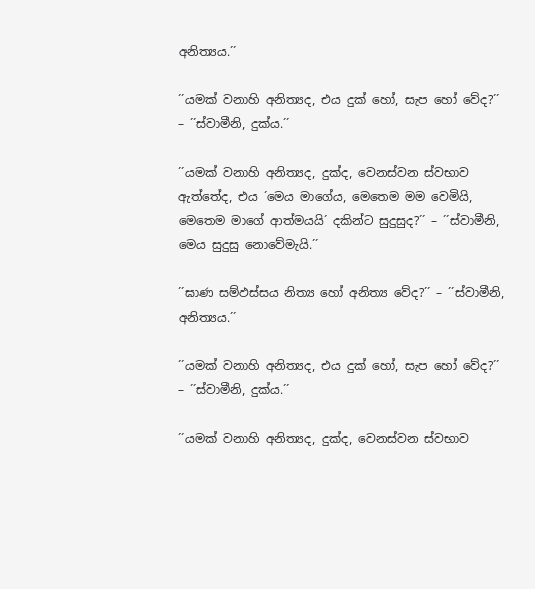අනිත්‍යය.´´

´´යමක් වනාහි අනිත්‍යද, එය දුක් හෝ, සැප හෝ වේද?´´ – ´´ස්වාමීනි, දුක්ය.´´

´´යමක් වනාහි අනිත්‍යද, දුක්ද, වෙනස්වන ස්වභාව ඇත්තේද, එය ´මෙය මාගේය, මෙතෙම මම වෙමියි, මෙතෙම මාගේ ආත්මයයි´ දකින්ට සුදුසුද?´´ – ´´ස්වාමීනි, මෙය සුදුසු නොවේමැයි.´´

´´ඝාණ සම්ඵස්සය නිත්‍ය හෝ අනිත්‍ය වේද?´´ – ´´ස්වාමීනි, අනිත්‍යය.´´

´´යමක් වනාහි අනිත්‍යද, එය දුක් හෝ, සැප හෝ වේද?´´ – ´´ස්වාමීනි, දුක්ය.´´

´´යමක් වනාහි අනිත්‍යද, දුක්ද, වෙනස්වන ස්වභාව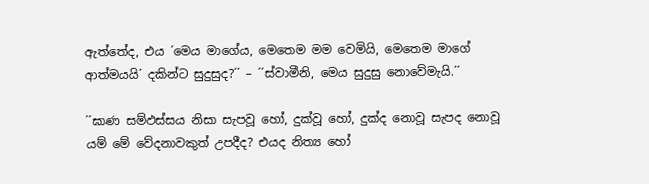ඇත්තේද, එය ´මෙය මාගේය, මෙතෙම මම වෙමියි, මෙතෙම මාගේ ආත්මයයි´ දකින්ට සුදුසුද?´´ – ´´ස්වාමීනි, මෙය සුදුසු නොවේමැයි.´´

´´ඝාණ සම්ඵස්සය නිසා සැපවූ හෝ, දුක්වූ හෝ, දුක්ද නොවූ සැපද නොවූ යම් මේ වේදනාවකුත් උපදීද? එයද නිත්‍ය හෝ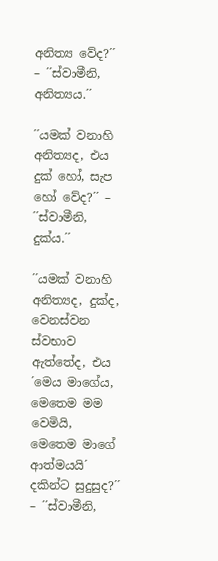අනිත්‍ය වේද?´´ – ´´ස්වාමීනි, අනිත්‍යය.´´

´´යමක් වනාහි අනිත්‍යද, එය දුක් හෝ, සැප හෝ වේද?´´ – ´´ස්වාමීනි, දුක්ය.´´

´´යමක් වනාහි අනිත්‍යද, දුක්ද, වෙනස්වන ස්වභාව ඇත්තේද, එය ´මෙය මාගේය, මෙතෙම මම වෙමියි, මෙතෙම මාගේ ආත්මයයි´ දකින්ට සුදුසුද?´´ – ´´ස්වාමීනි,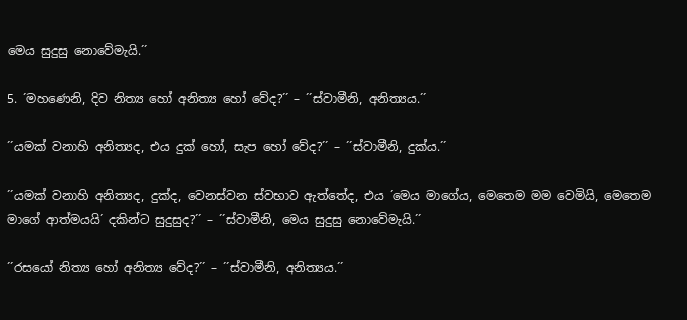මෙය සුදුසු නොවේමැයි.´´

5. ´මහණෙනි, දිව නිත්‍ය හෝ අනිත්‍ය හෝ වේද?´´ – ´´ස්වාමීනි, අනිත්‍යය.´´

´´යමක් වනාහි අනිත්‍යද, එය දුක් හෝ, සැප හෝ වේද?´´ – ´´ස්වාමීනි, දුක්ය.´´

´´යමක් වනාහි අනිත්‍යද, දුක්ද, වෙනස්වන ස්වභාව ඇත්තේද, එය ´මෙය මාගේය, මෙතෙම මම වෙමියි, මෙතෙම මාගේ ආත්මයයි´ දකින්ට සුදුසුද?´´ – ´´ස්වාමීනි, මෙය සුදුසු නොවේමැයි.´´

´´රසයෝ නිත්‍ය හෝ අනිත්‍ය වේද?´´ – ´´ස්වාමීනි, අනිත්‍යය.´´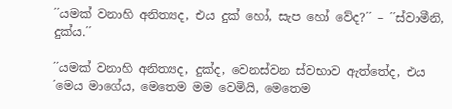´´යමක් වනාහි අනිත්‍යද, එය දුක් හෝ, සැප හෝ වේද?´´ – ´´ස්වාමීනි, දුක්ය.´´

´´යමක් වනාහි අනිත්‍යද, දුක්ද, වෙනස්වන ස්වභාව ඇත්තේද, එය ´මෙය මාගේය, මෙතෙම මම වෙමියි, මෙතෙම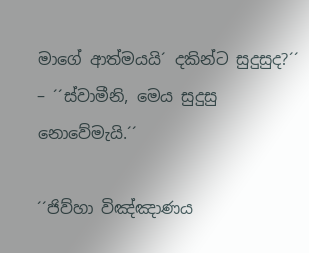මාගේ ආත්මයයි´ දකින්ට සුදුසුද?´´ – ´´ස්වාමීනි, මෙය සුදුසු නොවේමැයි.´´

´´ජිව්හා විඤ්ඤාණය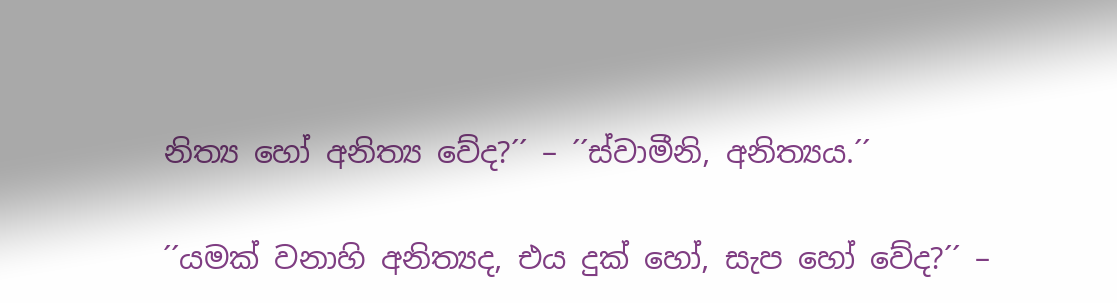නිත්‍ය හෝ අනිත්‍ය වේද?´´ – ´´ස්වාමීනි, අනිත්‍යය.´´

´´යමක් වනාහි අනිත්‍යද, එය දුක් හෝ, සැප හෝ වේද?´´ –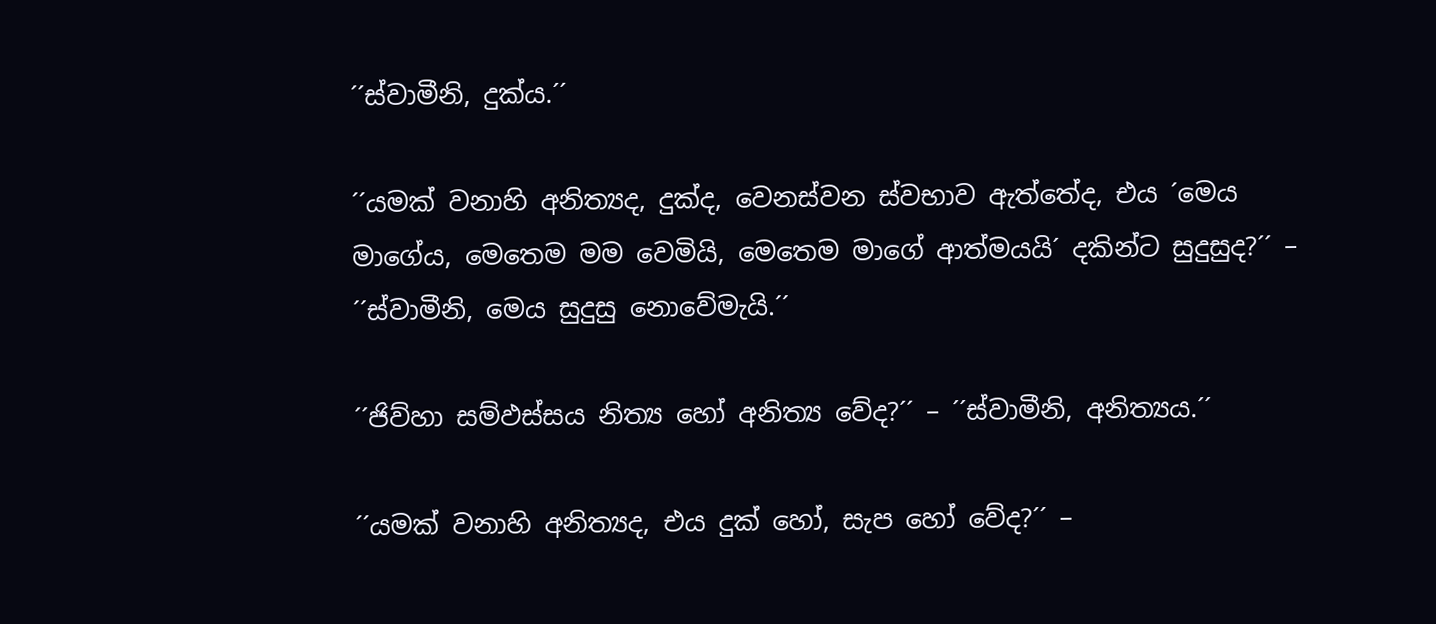´´ස්වාමීනි, දුක්ය.´´

´´යමක් වනාහි අනිත්‍යද, දුක්ද, වෙනස්වන ස්වභාව ඇත්තේද, එය ´මෙය මාගේය, මෙතෙම මම වෙමියි, මෙතෙම මාගේ ආත්මයයි´ දකින්ට සුදුසුද?´´ – ´´ස්වාමීනි, මෙය සුදුසු නොවේමැයි.´´

´´ජිව්හා සම්ඵස්සය නිත්‍ය හෝ අනිත්‍ය වේද?´´ – ´´ස්වාමීනි, අනිත්‍යය.´´

´´යමක් වනාහි අනිත්‍යද, එය දුක් හෝ, සැප හෝ වේද?´´ –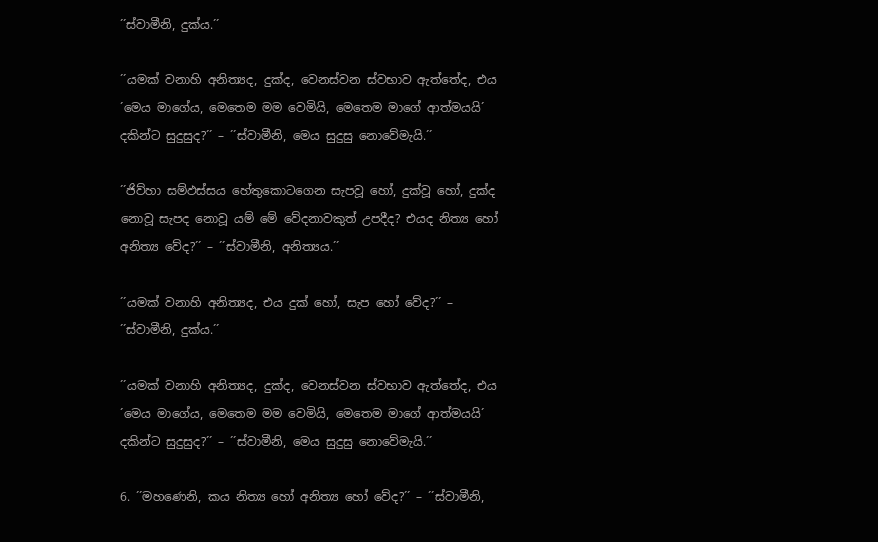´´ස්වාමීනි, දුක්ය.´´

´´යමක් වනාහි අනිත්‍යද, දුක්ද, වෙනස්වන ස්වභාව ඇත්තේද, එය ´මෙය මාගේය, මෙතෙම මම වෙමියි, මෙතෙම මාගේ ආත්මයයි´ දකින්ට සුදුසුද?´´ – ´´ස්වාමීනි, මෙය සුදුසු නොවේමැයි.´´

´´ජිව්හා සම්ඵස්සය හේතුකොටගෙන සැපවූ හෝ, දුක්වූ හෝ, දුක්ද නොවූ සැපද නොවූ යම් මේ වේදනාවකුත් උපදීද? එයද නිත්‍ය හෝ අනිත්‍ය වේද?´´ – ´´ස්වාමීනි, අනිත්‍යය.´´

´´යමක් වනාහි අනිත්‍යද, එය දුක් හෝ, සැප හෝ වේද?´´ – ´´ස්වාමීනි, දුක්ය.´´

´´යමක් වනාහි අනිත්‍යද, දුක්ද, වෙනස්වන ස්වභාව ඇත්තේද, එය ´මෙය මාගේය, මෙතෙම මම වෙමියි, මෙතෙම මාගේ ආත්මයයි´ දකින්ට සුදුසුද?´´ – ´´ස්වාමීනි, මෙය සුදුසු නොවේමැයි.´´

6. ´´මහණෙනි, කය නිත්‍ය හෝ අනිත්‍ය හෝ වේද?´´ – ´´ස්වාමීනි,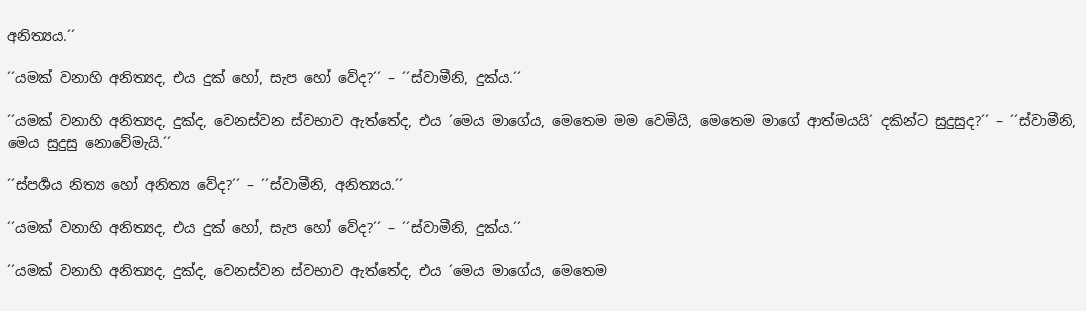අනිත්‍යය.´´

´´යමක් වනාහි අනිත්‍යද, එය දුක් හෝ, සැප හෝ වේද?´´ – ´´ස්වාමීනි, දුක්ය.´´

´´යමක් වනාහි අනිත්‍යද, දුක්ද, වෙනස්වන ස්වභාව ඇත්තේද, එය ´මෙය මාගේය, මෙතෙම මම වෙමියි, මෙතෙම මාගේ ආත්මයයි´ දකින්ට සුදුසුද?´´ – ´´ස්වාමීනි, මෙය සුදුසු නොවේමැයි.´´

´´ස්පර්‍ශය නිත්‍ය හෝ අනිත්‍ය වේද?´´ – ´´ස්වාමීනි, අනිත්‍යය.´´

´´යමක් වනාහි අනිත්‍යද, එය දුක් හෝ, සැප හෝ වේද?´´ – ´´ස්වාමීනි, දුක්ය.´´

´´යමක් වනාහි අනිත්‍යද, දුක්ද, වෙනස්වන ස්වභාව ඇත්තේද, එය ´මෙය මාගේය, මෙතෙම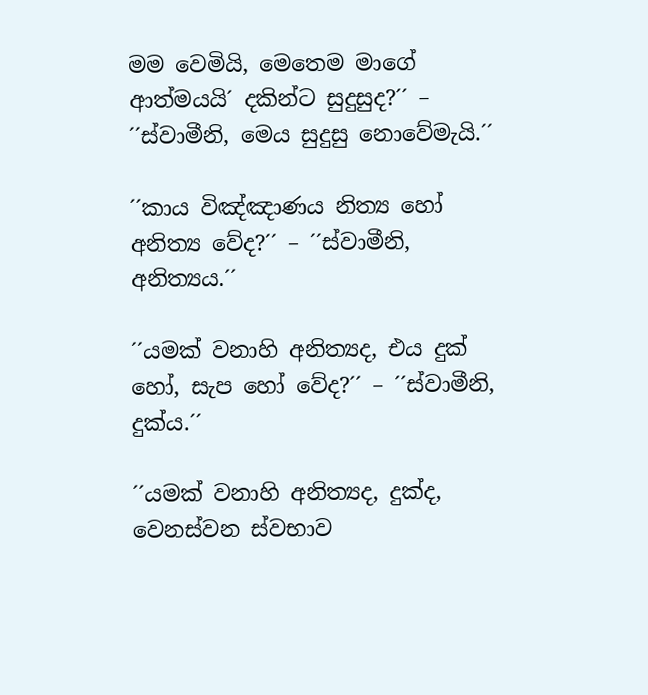මම වෙමියි, මෙතෙම මාගේ ආත්මයයි´ දකින්ට සුදුසුද?´´ – ´´ස්වාමීනි, මෙය සුදුසු නොවේමැයි.´´

´´කාය විඤ්ඤාණය නිත්‍ය හෝ අනිත්‍ය වේද?´´ – ´´ස්වාමීනි, අනිත්‍යය.´´

´´යමක් වනාහි අනිත්‍යද, එය දුක් හෝ, සැප හෝ වේද?´´ – ´´ස්වාමීනි, දුක්ය.´´

´´යමක් වනාහි අනිත්‍යද, දුක්ද, වෙනස්වන ස්වභාව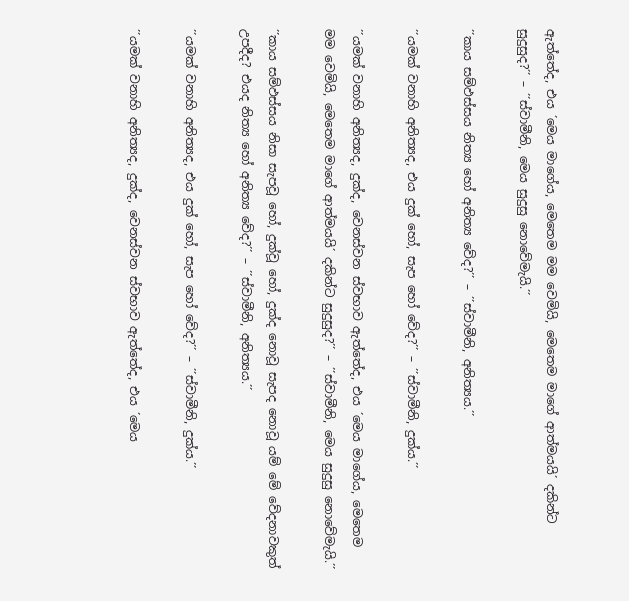ඇත්තේද, එය ´මෙය මාගේය, මෙතෙම මම වෙමියි, මෙතෙම මාගේ ආත්මයයි´ දකින්ට සුදුසුද?´´ – ´´ස්වාමීනි, මෙය සුදුසු නොවේමැයි.´´

´´කාය සම්ඵස්සය නිත්‍ය හෝ අනිත්‍ය වේද?´´ – ´´ස්වාමීනි, අනිත්‍යය.´´

´´යමක් වනාහි අනිත්‍යද, එය දුක් හෝ, සැප හෝ වේද?´´ – ´´ස්වාමීනි, දුක්ය.´´

´´යමක් වනාහි අනිත්‍යද, දුක්ද, වෙනස්වන ස්වභාව ඇත්තේද, එය ´මෙය මාගේය, මෙතෙම මම වෙමියි, මෙතෙම මාගේ ආත්මයයි´ දකින්ට සුදුසුද?´´ – ´´ස්වාමීනි, මෙය සුදුසු නොවේමැයි.´´

´´කාය සම්ඵස්සය නිසා සැපවූ හෝ, දුක්වූ හෝ, දුක්ද නොවූ සැපද නොවූ යම් මේ වේදනාවකුත් උපදීද? එයද නිත්‍ය හෝ අනිත්‍ය වේද?´´ – ´´ස්වාමීනි, අනිත්‍යය.´´

´´යමක් වනාහි අනිත්‍යද, එය දුක් හෝ, සැප හෝ වේද?´´ – ´´ස්වාමීනි, දුක්ය.´´

´´යමක් වනාහි අනිත්‍යද, දුක්ද, වෙනස්වන ස්වභාව ඇත්තේද, එය ´මෙය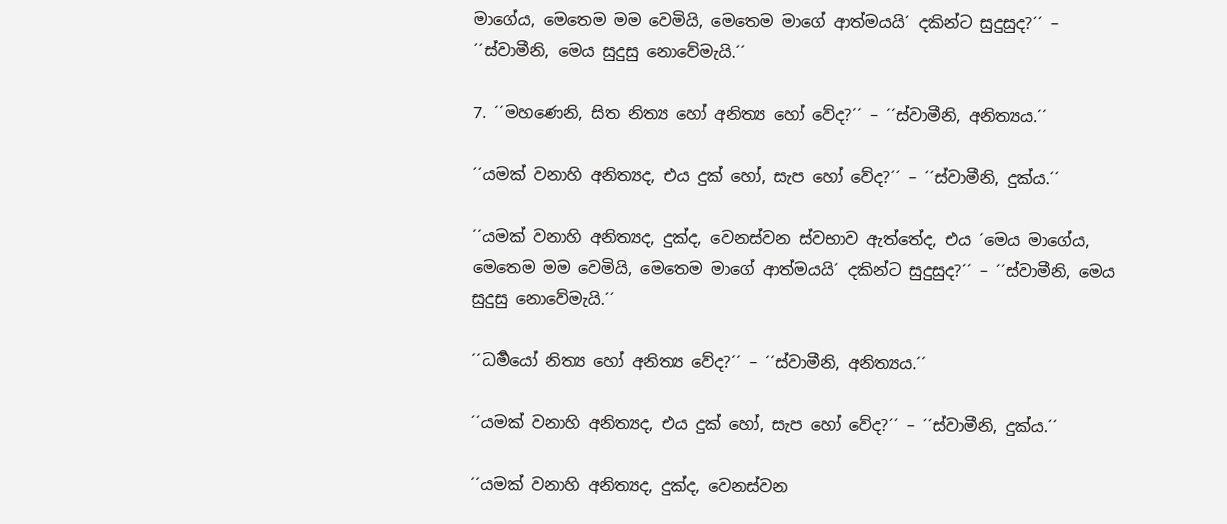මාගේය, මෙතෙම මම වෙමියි, මෙතෙම මාගේ ආත්මයයි´ දකින්ට සුදුසුද?´´ – ´´ස්වාමීනි, මෙය සුදුසු නොවේමැයි.´´

7. ´´මහණෙනි, සිත නිත්‍ය හෝ අනිත්‍ය හෝ වේද?´´ – ´´ස්වාමීනි, අනිත්‍යය.´´

´´යමක් වනාහි අනිත්‍යද, එය දුක් හෝ, සැප හෝ වේද?´´ – ´´ස්වාමීනි, දුක්ය.´´

´´යමක් වනාහි අනිත්‍යද, දුක්ද, වෙනස්වන ස්වභාව ඇත්තේද, එය ´මෙය මාගේය, මෙතෙම මම වෙමියි, මෙතෙම මාගේ ආත්මයයි´ දකින්ට සුදුසුද?´´ – ´´ස්වාමීනි, මෙය සුදුසු නොවේමැයි.´´

´´ධර්‍මයෝ නිත්‍ය හෝ අනිත්‍ය වේද?´´ – ´´ස්වාමීනි, අනිත්‍යය.´´

´´යමක් වනාහි අනිත්‍යද, එය දුක් හෝ, සැප හෝ වේද?´´ – ´´ස්වාමීනි, දුක්ය.´´

´´යමක් වනාහි අනිත්‍යද, දුක්ද, වෙනස්වන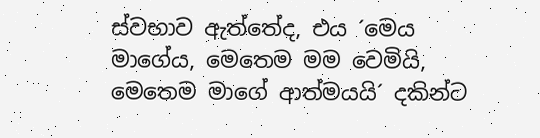ස්වභාව ඇත්තේද, එය ´මෙය මාගේය, මෙතෙම මම වෙමියි, මෙතෙම මාගේ ආත්මයයි´ දකින්ට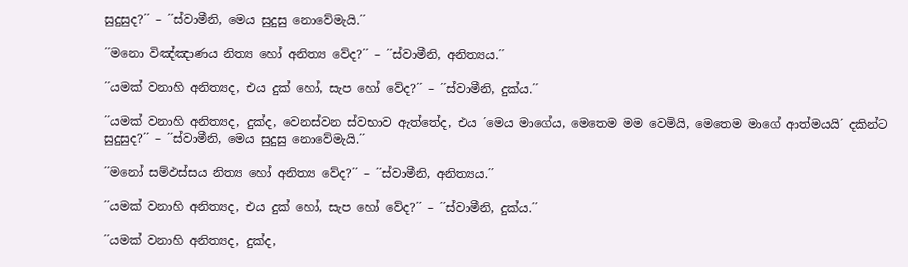සුදුසුද?´´ – ´´ස්වාමීනි, මෙය සුදුසු නොවේමැයි.´´

´´මනො විඤ්ඤාණය නිත්‍ය හෝ අනිත්‍ය වේද?´´ – ´´ස්වාමීනි, අනිත්‍යය.´´

´´යමක් වනාහි අනිත්‍යද, එය දුක් හෝ, සැප හෝ වේද?´´ – ´´ස්වාමීනි, දුක්ය.´´

´´යමක් වනාහි අනිත්‍යද, දුක්ද, වෙනස්වන ස්වභාව ඇත්තේද, එය ´මෙය මාගේය, මෙතෙම මම වෙමියි, මෙතෙම මාගේ ආත්මයයි´ දකින්ට සුදුසුද?´´ – ´´ස්වාමීනි, මෙය සුදුසු නොවේමැයි.´´

´´මනෝ සම්ඵස්සය නිත්‍ය හෝ අනිත්‍ය වේද?´´ – ´´ස්වාමීනි, අනිත්‍යය.´´

´´යමක් වනාහි අනිත්‍යද, එය දුක් හෝ, සැප හෝ වේද?´´ – ´´ස්වාමීනි, දුක්ය.´´

´´යමක් වනාහි අනිත්‍යද, දුක්ද,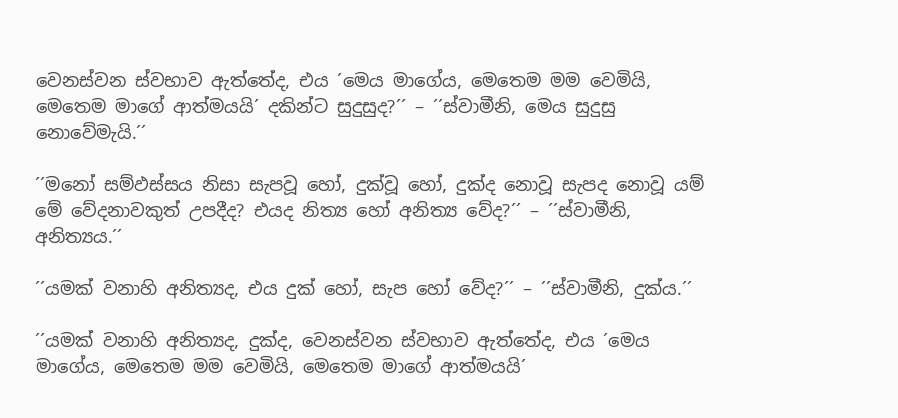වෙනස්වන ස්වභාව ඇත්තේද, එය ´මෙය මාගේය, මෙතෙම මම වෙමියි, මෙතෙම මාගේ ආත්මයයි´ දකින්ට සුදුසුද?´´ – ´´ස්වාමීනි, මෙය සුදුසු නොවේමැයි.´´

´´මනෝ සම්ඵස්සය නිසා සැපවූ හෝ, දුක්වූ හෝ, දුක්ද නොවූ සැපද නොවූ යම් මේ වේදනාවකුත් උපදීද? එයද නිත්‍ය හෝ අනිත්‍ය වේද?´´ – ´´ස්වාමීනි, අනිත්‍යය.´´

´´යමක් වනාහි අනිත්‍යද, එය දුක් හෝ, සැප හෝ වේද?´´ – ´´ස්වාමීනි, දුක්ය.´´

´´යමක් වනාහි අනිත්‍යද, දුක්ද, වෙනස්වන ස්වභාව ඇත්තේද, එය ´මෙය මාගේය, මෙතෙම මම වෙමියි, මෙතෙම මාගේ ආත්මයයි´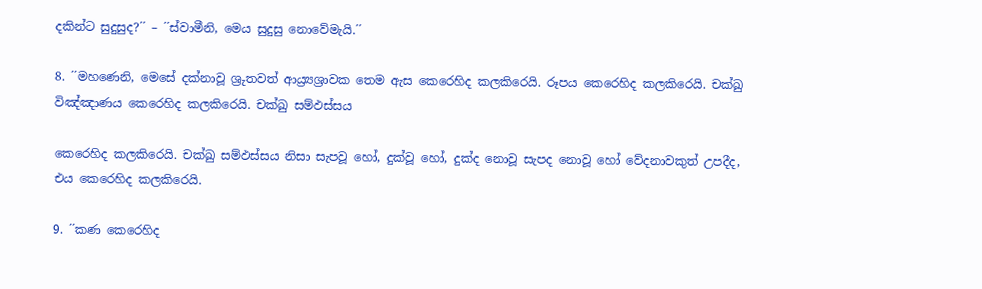දකින්ට සුදුසුද?´´ – ´´ස්වාමීනි, මෙය සුදුසු නොවේමැයි.´´

8. ´´මහණෙනි, මෙසේ දක්නාවූ ශ්‍රුතවත් ආය්‍ර්‍යශ්‍රාවක තෙම ඇස කෙරෙහිද කලකිරෙයි. රූපය කෙරෙහිද කලකිරෙයි. චක්ඛු විඤ්ඤාණය කෙරෙහිද කලකිරෙයි. චක්ඛු සම්ඵස්සය

කෙරෙහිද කලකිරෙයි. චක්ඛු සම්ඵස්සය නිසා සැපවූ හෝ, දුක්වූ හෝ, දුක්ද නොවූ සැපද නොවූ හෝ වේදනාවකුත් උපදීද, එය කෙරෙහිද කලකිරෙයි.

9. ´´කණ කෙරෙහිද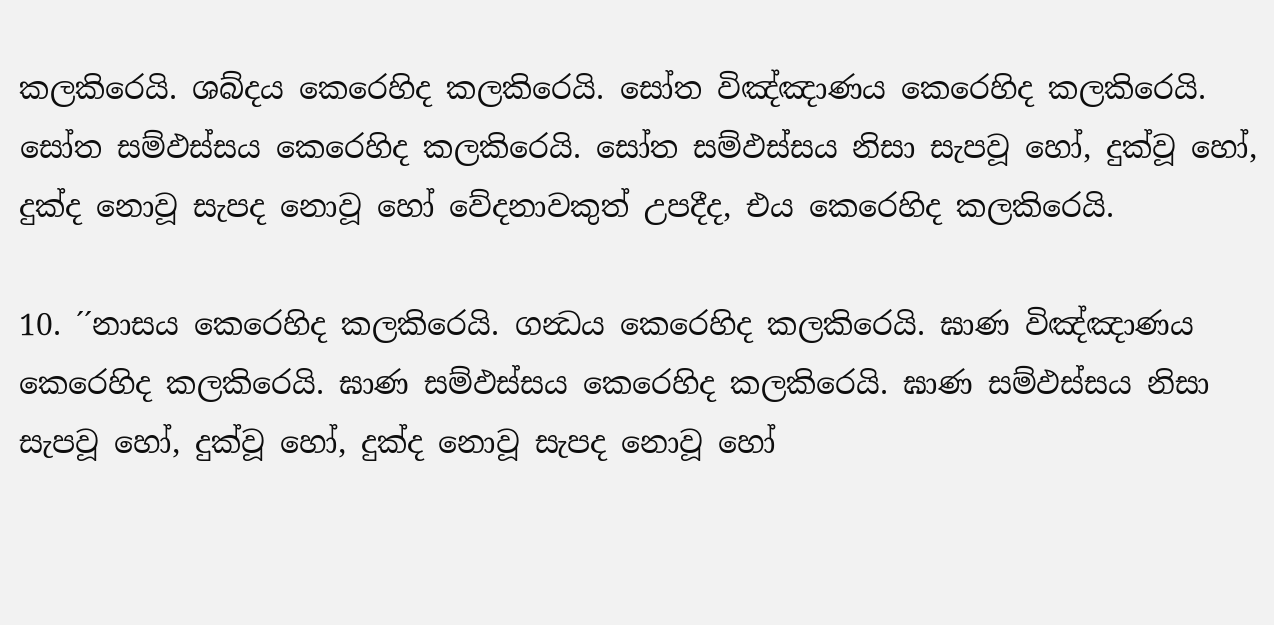කලකිරෙයි. ශබ්දය කෙරෙහිද කලකිරෙයි. සෝත විඤ්ඤාණය කෙරෙහිද කලකිරෙයි. සෝත සම්ඵස්සය කෙරෙහිද කලකිරෙයි. සෝත සම්ඵස්සය නිසා සැපවූ හෝ, දුක්වූ හෝ, දුක්ද නොවූ සැපද නොවූ හෝ වේදනාවකුත් උපදීද, එය කෙරෙහිද කලකිරෙයි.

10. ´´නාසය කෙරෙහිද කලකිරෙයි. ගන්‍ධය කෙරෙහිද කලකිරෙයි. ඝාණ විඤ්ඤාණය කෙරෙහිද කලකිරෙයි. ඝාණ සම්ඵස්සය කෙරෙහිද කලකිරෙයි. ඝාණ සම්ඵස්සය නිසා සැපවූ හෝ, දුක්වූ හෝ, දුක්ද නොවූ සැපද නොවූ හෝ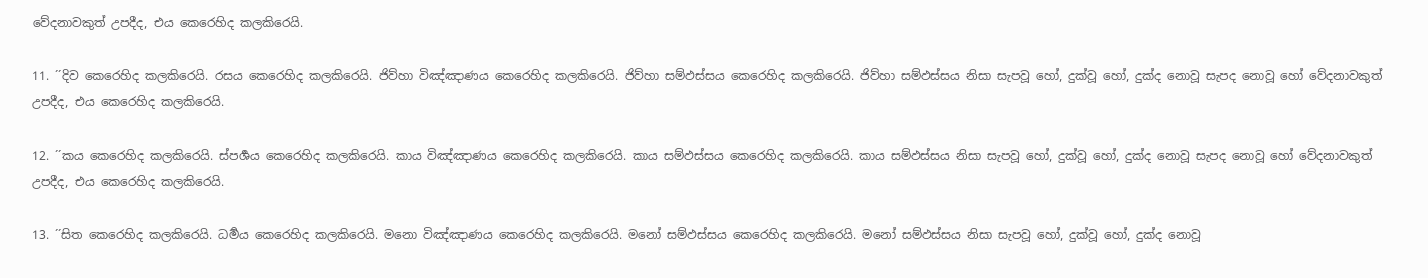වේදනාවකුත් උපදීද, එය කෙරෙහිද කලකිරෙයි.

11. ´´දිව කෙරෙහිද කලකිරෙයි. රසය කෙරෙහිද කලකිරෙයි. ජිව්හා විඤ්ඤාණය කෙරෙහිද කලකිරෙයි. ජිව්හා සම්ඵස්සය කෙරෙහිද කලකිරෙයි. ජිව්හා සම්ඵස්සය නිසා සැපවූ හෝ, දුක්වූ හෝ, දුක්ද නොවූ සැපද නොවූ හෝ වේදනාවකුත් උපදීද, එය කෙරෙහිද කලකිරෙයි.

12. ´´කය කෙරෙහිද කලකිරෙයි. ස්පර්‍ශය කෙරෙහිද කලකිරෙයි. කාය විඤ්ඤාණය කෙරෙහිද කලකිරෙයි. කාය සම්ඵස්සය කෙරෙහිද කලකිරෙයි. කාය සම්ඵස්සය නිසා සැපවූ හෝ, දුක්වූ හෝ, දුක්ද නොවූ සැපද නොවූ හෝ වේදනාවකුත් උපදීද, එය කෙරෙහිද කලකිරෙයි.

13. ´´සිත කෙරෙහිද කලකිරෙයි. ධර්‍මය කෙරෙහිද කලකිරෙයි. මනො විඤ්ඤාණය කෙරෙහිද කලකිරෙයි. මනෝ සම්ඵස්සය කෙරෙහිද කලකිරෙයි. මනෝ සම්ඵස්සය නිසා සැපවූ හෝ, දුක්වූ හෝ, දුක්ද නොවූ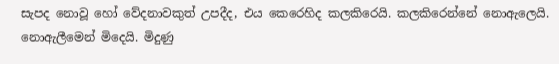සැපද නොවූ හෝ වේදනාවකුත් උපදීද, එය කෙරෙහිද කලකිරෙයි. කලකිරෙන්නේ නොඇලෙයි. නොඇලීමෙන් මිදෙයි. මිදුණු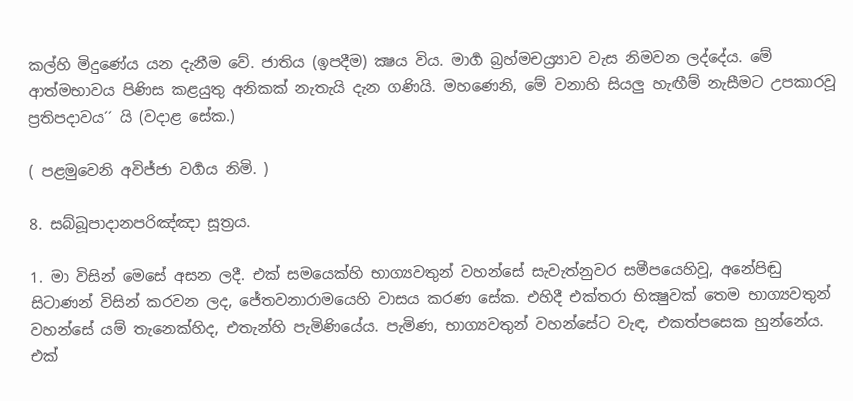කල්හි මිදුණේය යන දැනීම වේ. ජාතිය (ඉපදීම) ක්‍ෂය විය. මාර්‍ග බ්‍රහ්මචය්‍ර්‍යාව වැස නිමවන ලද්දේය. මේ ආත්මභාවය පිණිස කළයුතු අනිකක් නැතැයි දැන ගණියි. මහණෙනි, මේ වනාහි සියලු හැඟීම් නැසීමට උපකාරවූ ප්‍රතිපදාවය´´ යි (වදාළ සේක.)

( පළමුවෙනි අවිජ්ජා වර්‍ගය නිමි. )

8. සබ්බූපාදානපරිඤ්ඤා සූත්‍රය.

1. මා විසින් මෙසේ අසන ලදී. එක් සමයෙක්හි භාග්‍යවතුන් වහන්සේ සැවැත්නුවර සමීපයෙහිවූ, අනේපිඬු සිටාණන් විසින් කරවන ලද, ජේතවනාරාමයෙහි වාසය කරණ සේක. එහිදී එක්තරා භික්‍ෂුවක් තෙම භාග්‍යවතුන් වහන්සේ යම් තැනෙක්හිද, එතැන්හි පැමිණියේය. පැමිණ, භාග්‍යවතුන් වහන්සේට වැඳ, එකත්පසෙක හුන්නේය. එක්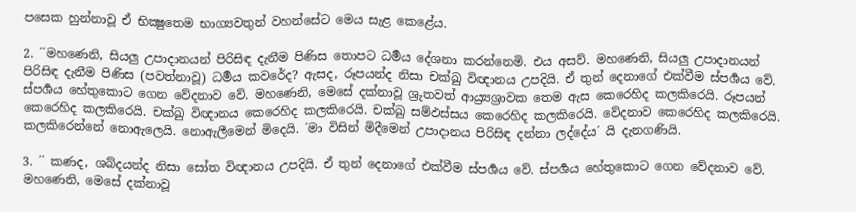පසෙක හුන්නාවූ ඒ භික්‍ෂුතෙම භාග්‍යවතුන් වහන්සේට මෙය සැළ කෙළේය.

2. ´´මහණෙනි, සියලු උපාදානයන් පිරිසිඳ දැනීම පිණිස තොපට ධර්‍මය දේශනා කරන්නෙමි. එය අසව්. මහණෙනි, සියලු උපාදානයන් පිරිසිඳ දැනීම පිණිස (පවත්නාවූ) ධර්‍මය කවරේද? ඇසද, රූපයන්ද නිසා චක්ඛු විඥානය උපදියි. ඒ තුන් දෙනාගේ එක්වීම ස්පර්‍ශය වේ. ස්පර්‍ශය හේතුකොට ගෙන වේදනාව වේ. මහණෙනි, මෙසේ දක්නාවූ ශ්‍රුතවත් ආය්‍ර්‍යශ්‍රාවක තෙම ඇස කෙරෙහිද කලකිරෙයි. රූපයන් කෙරෙහිද කලකිරෙයි. චක්ඛු විඥානය කෙරෙහිද කලකිරෙයි. චක්ඛු සම්ඵස්සය කෙරෙහිද කලකිරෙයි. වේදනාව කෙරෙහිද කලකිරෙයි. කලකිරෙන්නේ නොඇලෙයි. නොඇලීමෙන් මිදෙයි. ´මා විසින් මිදීමෙන් උපාදානය පිරිසිඳ දන්නා ලද්දේය´ යි දැනගණියි.

3. ´´ කණද, ශබ්දයන්ද නිසා සෝත විඥානය උපදියි. ඒ තුන් දෙනාගේ එක්වීම ස්පර්‍ශය වේ. ස්පර්‍ශය හේතුකොට ගෙන වේදනාව වේ. මහණෙනි, මෙසේ දක්නාවූ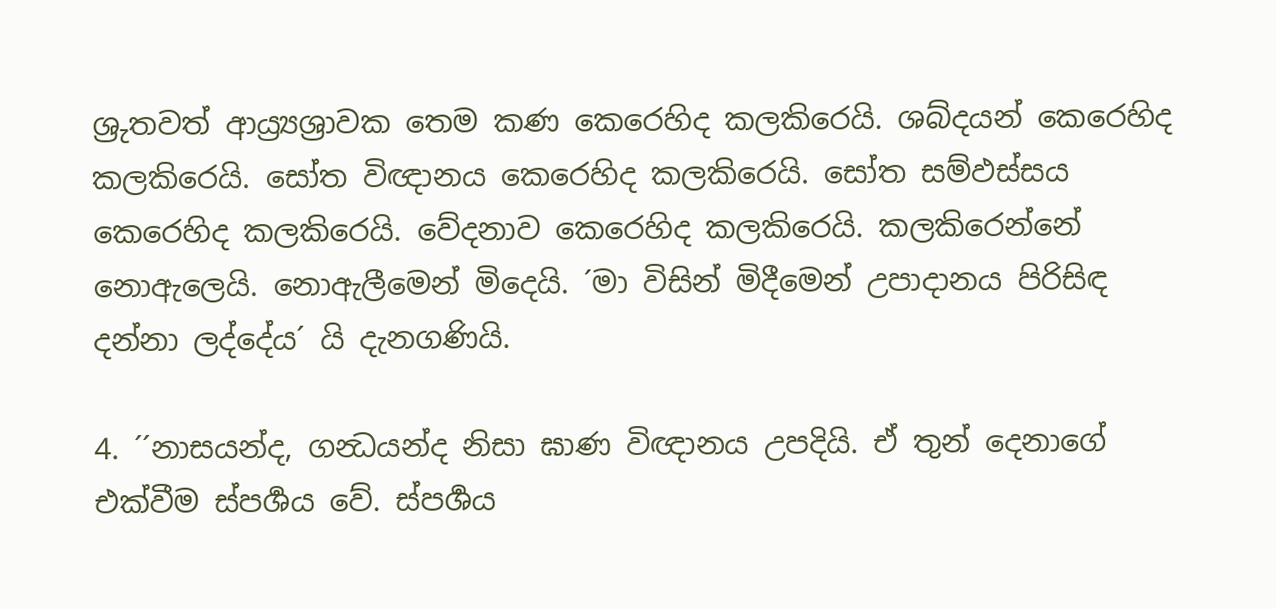ශ්‍රුතවත් ආය්‍ර්‍යශ්‍රාවක තෙම කණ කෙරෙහිද කලකිරෙයි. ශබ්දයන් කෙරෙහිද කලකිරෙයි. සෝත විඥානය කෙරෙහිද කලකිරෙයි. සෝත සම්ඵස්සය කෙරෙහිද කලකිරෙයි. වේදනාව කෙරෙහිද කලකිරෙයි. කලකිරෙන්නේ නොඇලෙයි. නොඇලීමෙන් මිදෙයි. ´මා විසින් මිදීමෙන් උපාදානය පිරිසිඳ දන්නා ලද්දේය´ යි දැනගණියි.

4. ´´නාසයන්ද, ගන්‍ධයන්ද නිසා ඝාණ විඥානය උපදියි. ඒ තුන් දෙනාගේ එක්වීම ස්පර්‍ශය වේ. ස්පර්‍ශය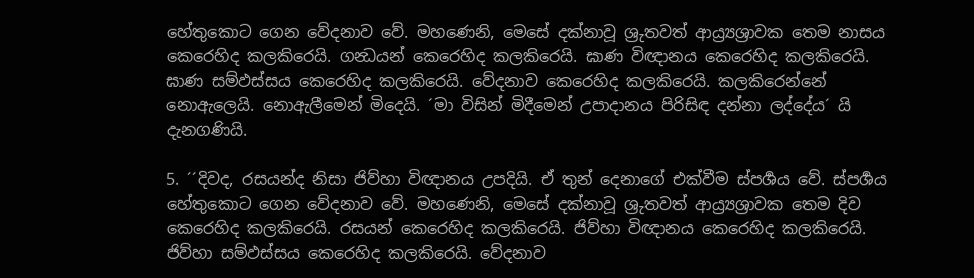හේතුකොට ගෙන වේදනාව වේ. මහණෙනි, මෙසේ දක්නාවූ ශ්‍රුතවත් ආය්‍ර්‍යශ්‍රාවක තෙම නාසය කෙරෙහිද කලකිරෙයි. ගන්‍ධයන් කෙරෙහිද කලකිරෙයි. ඝාණ විඥානය කෙරෙහිද කලකිරෙයි. ඝාණ සම්ඵස්සය කෙරෙහිද කලකිරෙයි. වේදනාව කෙරෙහිද කලකිරෙයි. කලකිරෙන්නේ නොඇලෙයි. නොඇලීමෙන් මිදෙයි. ´මා විසින් මිදීමෙන් උපාදානය පිරිසිඳ දන්නා ලද්දේය´ යි දැනගණියි.

5. ´´දිවද, රසයන්ද නිසා ජිව්හා විඥානය උපදියි. ඒ තුන් දෙනාගේ එක්වීම ස්පර්‍ශය වේ. ස්පර්‍ශය හේතුකොට ගෙන වේදනාව වේ. මහණෙනි, මෙසේ දක්නාවූ ශ්‍රුතවත් ආය්‍ර්‍යශ්‍රාවක තෙම දිව කෙරෙහිද කලකිරෙයි. රසයන් කෙරෙහිද කලකිරෙයි. ජිව්හා විඥානය කෙරෙහිද කලකිරෙයි. ජිව්හා සම්ඵස්සය කෙරෙහිද කලකිරෙයි. වේදනාව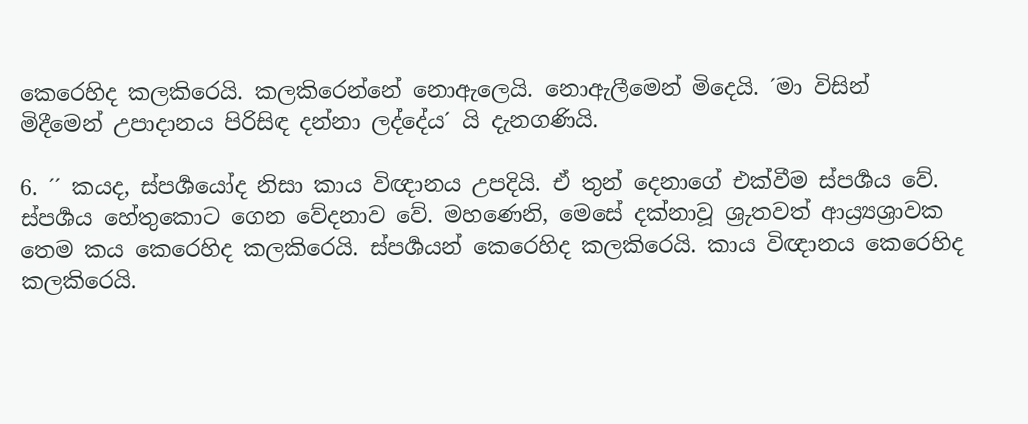කෙරෙහිද කලකිරෙයි. කලකිරෙන්නේ නොඇලෙයි. නොඇලීමෙන් මිදෙයි. ´මා විසින් මිදීමෙන් උපාදානය පිරිසිඳ දන්නා ලද්දේය´ යි දැනගණියි.

6. ´´ කයද, ස්පර්‍ශයෝද නිසා කාය විඥානය උපදියි. ඒ තුන් දෙනාගේ එක්වීම ස්පර්‍ශය වේ. ස්පර්‍ශය හේතුකොට ගෙන වේදනාව වේ. මහණෙනි, මෙසේ දක්නාවූ ශ්‍රුතවත් ආය්‍ර්‍යශ්‍රාවක තෙම කය කෙරෙහිද කලකිරෙයි. ස්පර්‍ශයන් කෙරෙහිද කලකිරෙයි. කාය විඥානය කෙරෙහිද කලකිරෙයි.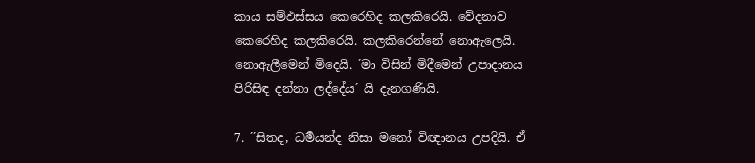කාය සම්ඵස්සය කෙරෙහිද කලකිරෙයි. වේදනාව කෙරෙහිද කලකිරෙයි. කලකිරෙන්නේ නොඇලෙයි. නොඇලීමෙන් මිදෙයි. ´මා විසින් මිදීමෙන් උපාදානය පිරිසිඳ දන්නා ලද්දේය´ යි දැනගණියි.

7. ´´සිතද, ධර්‍මයන්ද නිසා මනෝ විඥානය උපදියි. ඒ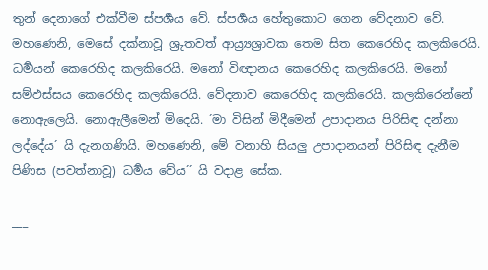තුන් දෙනාගේ එක්වීම ස්පර්‍ශය වේ. ස්පර්‍ශය හේතුකොට ගෙන වේදනාව වේ. මහණෙනි, මෙසේ දක්නාවූ ශ්‍රුතවත් ආය්‍ර්‍යශ්‍රාවක තෙම සිත කෙරෙහිද කලකිරෙයි. ධර්‍මයන් කෙරෙහිද කලකිරෙයි. මනෝ විඥානය කෙරෙහිද කලකිරෙයි. මනෝ සම්ඵස්සය කෙරෙහිද කලකිරෙයි. වේදනාව කෙරෙහිද කලකිරෙයි. කලකිරෙන්නේ නොඇලෙයි. නොඇලීමෙන් මිදෙයි. ´මා විසින් මිදීමෙන් උපාදානය පිරිසිඳ දන්නා ලද්දේය´ යි දැනගණියි. මහණෙනි, මේ වනාහි සියලු උපාදානයන් පිරිසිඳ දැනීම පිණිස (පවත්නාවූ) ධර්‍මය වේය´´ යි වදාළ සේක.

___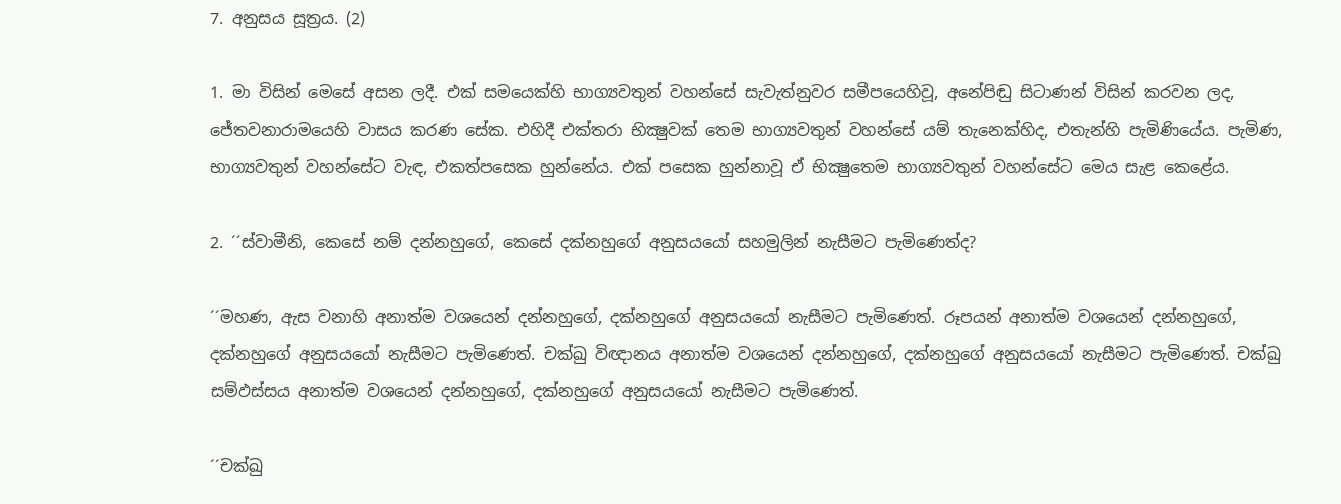7. අනුසය සූත්‍රය. (2)

1. මා විසින් මෙසේ අසන ලදී. එක් සමයෙක්හි භාග්‍යවතුන් වහන්සේ සැවැත්නුවර සමීපයෙහිවූ, අනේපිඬු සිටාණන් විසින් කරවන ලද, ජේතවනාරාමයෙහි වාසය කරණ සේක. එහිදී එක්තරා භික්‍ෂුවක් තෙම භාග්‍යවතුන් වහන්සේ යම් තැනෙක්හිද, එතැන්හි පැමිණියේය. පැමිණ, භාග්‍යවතුන් වහන්සේට වැඳ, එකත්පසෙක හුන්නේය. එක් පසෙක හුන්නාවූ ඒ භික්‍ෂුතෙම භාග්‍යවතුන් වහන්සේට මෙය සැළ කෙළේය.

2. ´´ස්වාමීනි, කෙසේ නම් දන්නහුගේ, කෙසේ දක්නහුගේ අනුසයයෝ සහමුලින් නැසීමට පැමිණෙත්ද?

´´මහණ, ඇස වනාහි අනාත්ම වශයෙන් දන්නහුගේ, දක්නහුගේ අනුසයයෝ නැසීමට පැමිණෙත්. රූපයන් අනාත්ම වශයෙන් දන්නහුගේ, දක්නහුගේ අනුසයයෝ නැසීමට පැමිණෙත්. චක්ඛු විඥානය අනාත්ම වශයෙන් දන්නහුගේ, දක්නහුගේ අනුසයයෝ නැසීමට පැමිණෙත්. චක්ඛු සම්ඵස්සය අනාත්ම වශයෙන් දන්නහුගේ, දක්නහුගේ අනුසයයෝ නැසීමට පැමිණෙත්.

´´චක්ඛු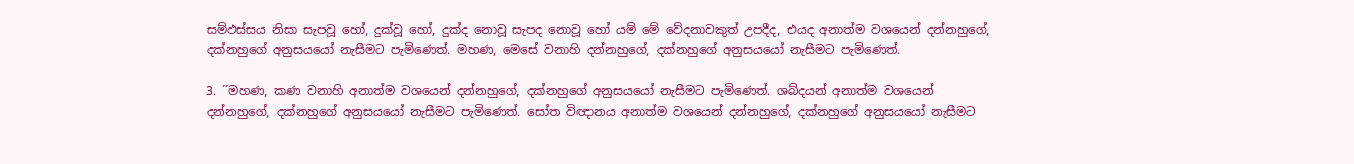සම්ඵස්සය නිසා සැපවූ හෝ, දුක්වූ හෝ, දුක්ද නොවූ සැපද නොවූ හෝ යම් මේ වේදනාවකුත් උපදීද, එයද අනාත්ම වශයෙන් දන්නහුගේ, දක්නහුගේ අනුසයයෝ නැසීමට පැමිණෙත්. මහණ, මෙසේ වනාහි දන්නහුගේ, දක්නහුගේ අනුසයයෝ නැසීමට පැමිණෙත්.

3. ´´මහණ, කණ වනාහි අනාත්ම වශයෙන් දන්නහුගේ, දක්නහුගේ අනුසයයෝ නැසීමට පැමිණෙත්. ශබ්දයන් අනාත්ම වශයෙන් දන්නහුගේ, දක්නහුගේ අනුසයයෝ නැසීමට පැමිණෙත්. සෝත විඥානය අනාත්ම වශයෙන් දන්නහුගේ, දක්නහුගේ අනුසයයෝ නැසීමට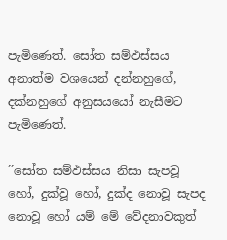පැමිණෙත්. සෝත සම්ඵස්සය අනාත්ම වශයෙන් දන්නහුගේ, දක්නහුගේ අනුසයයෝ නැසීමට පැමිණෙත්.

´´සෝත සම්ඵස්සය නිසා සැපවූ හෝ, දුක්වූ හෝ, දුක්ද නොවූ සැපද නොවූ හෝ යම් මේ වේදනාවකුත්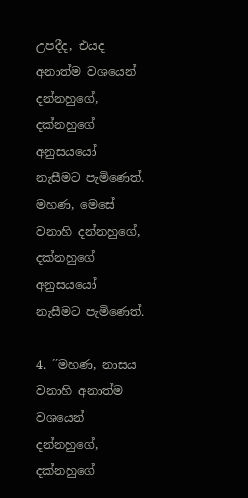උපදීද, එයද අනාත්ම වශයෙන් දන්නහුගේ, දක්නහුගේ අනුසයයෝ නැසීමට පැමිණෙත්. මහණ, මෙසේ වනාහි දන්නහුගේ, දක්නහුගේ අනුසයයෝ නැසීමට පැමිණෙත්.

4. ´´මහණ, නාසය වනාහි අනාත්ම වශයෙන් දන්නහුගේ, දක්නහුගේ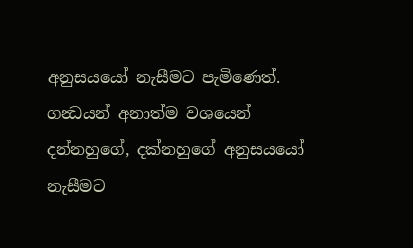අනුසයයෝ නැසීමට පැමිණෙත්. ගන්‍ධයන් අනාත්ම වශයෙන් දන්නහුගේ, දක්නහුගේ අනුසයයෝ නැසීමට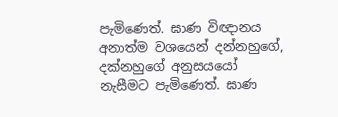පැමිණෙත්. ඝාණ විඥානය අනාත්ම වශයෙන් දන්නහුගේ, දක්නහුගේ අනුසයයෝ නැසීමට පැමිණෙත්. ඝාණ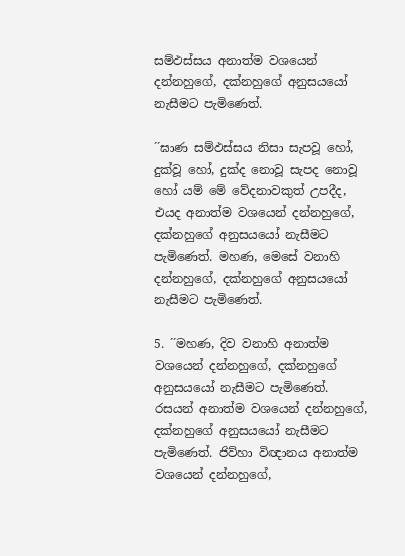සම්ඵස්සය අනාත්ම වශයෙන් දන්නහුගේ, දක්නහුගේ අනුසයයෝ නැසීමට පැමිණෙත්.

´´ඝාණ සම්ඵස්සය නිසා සැපවූ හෝ, දුක්වූ හෝ, දුක්ද නොවූ සැපද නොවූ හෝ යම් මේ වේදනාවකුත් උපදීද, එයද අනාත්ම වශයෙන් දන්නහුගේ, දක්නහුගේ අනුසයයෝ නැසීමට පැමිණෙත්. මහණ, මෙසේ වනාහි දන්නහුගේ, දක්නහුගේ අනුසයයෝ නැසීමට පැමිණෙත්.

5. ´´මහණ, දිව වනාහි අනාත්ම වශයෙන් දන්නහුගේ, දක්නහුගේ අනුසයයෝ නැසීමට පැමිණෙත්. රසයන් අනාත්ම වශයෙන් දන්නහුගේ, දක්නහුගේ අනුසයයෝ නැසීමට පැමිණෙත්. ජිව්හා විඥානය අනාත්ම වශයෙන් දන්නහුගේ,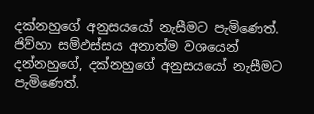දක්නහුගේ අනුසයයෝ නැසීමට පැමිණෙත්. ජිව්හා සම්ඵස්සය අනාත්ම වශයෙන් දන්නහුගේ, දක්නහුගේ අනුසයයෝ නැසීමට පැමිණෙත්.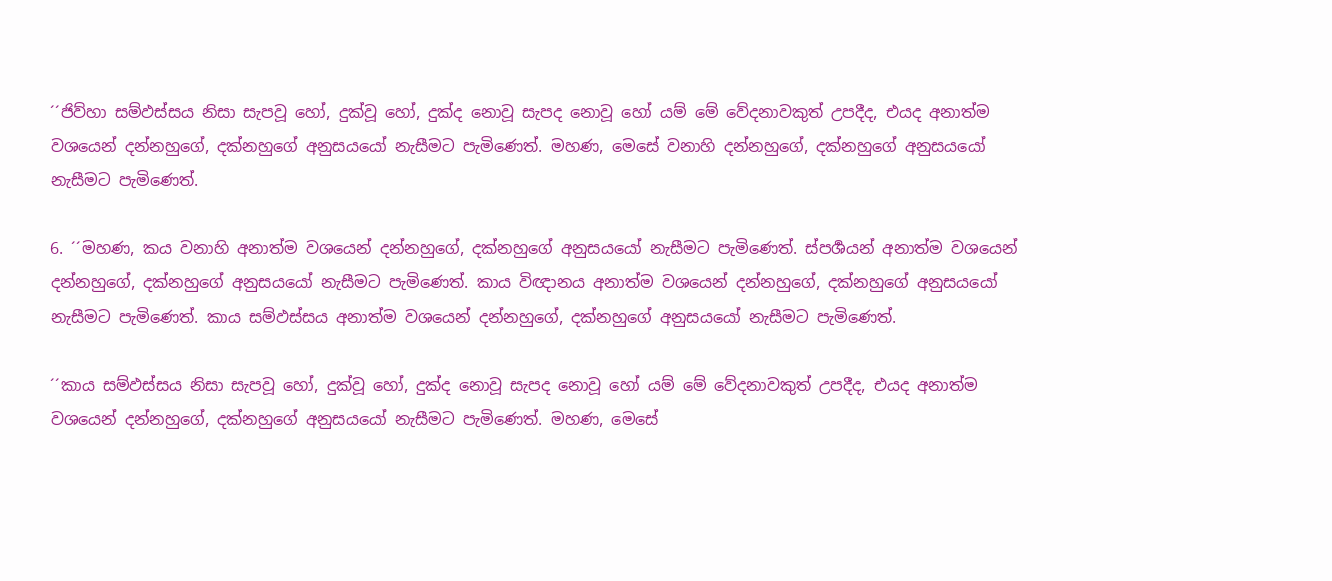´´ජිව්හා සම්ඵස්සය නිසා සැපවූ හෝ, දුක්වූ හෝ, දුක්ද නොවූ සැපද නොවූ හෝ යම් මේ වේදනාවකුත් උපදීද, එයද අනාත්ම වශයෙන් දන්නහුගේ, දක්නහුගේ අනුසයයෝ නැසීමට පැමිණෙත්. මහණ, මෙසේ වනාහි දන්නහුගේ, දක්නහුගේ අනුසයයෝ නැසීමට පැමිණෙත්.

6. ´´මහණ, කය වනාහි අනාත්ම වශයෙන් දන්නහුගේ, දක්නහුගේ අනුසයයෝ නැසීමට පැමිණෙත්. ස්පර්‍ශයන් අනාත්ම වශයෙන් දන්නහුගේ, දක්නහුගේ අනුසයයෝ නැසීමට පැමිණෙත්. කාය විඥානය අනාත්ම වශයෙන් දන්නහුගේ, දක්නහුගේ අනුසයයෝ නැසීමට පැමිණෙත්. කාය සම්ඵස්සය අනාත්ම වශයෙන් දන්නහුගේ, දක්නහුගේ අනුසයයෝ නැසීමට පැමිණෙත්.

´´කාය සම්ඵස්සය නිසා සැපවූ හෝ, දුක්වූ හෝ, දුක්ද නොවූ සැපද නොවූ හෝ යම් මේ වේදනාවකුත් උපදීද, එයද අනාත්ම වශයෙන් දන්නහුගේ, දක්නහුගේ අනුසයයෝ නැසීමට පැමිණෙත්. මහණ, මෙසේ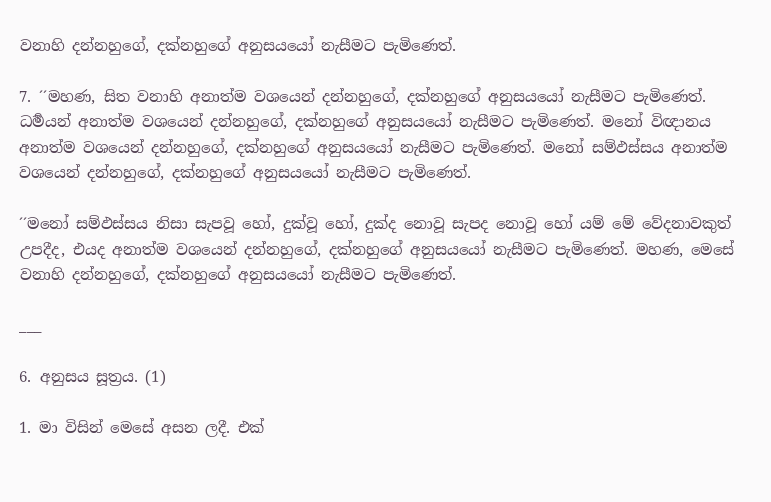වනාහි දන්නහුගේ, දක්නහුගේ අනුසයයෝ නැසීමට පැමිණෙත්.

7. ´´මහණ, සිත වනාහි අනාත්ම වශයෙන් දන්නහුගේ, දක්නහුගේ අනුසයයෝ නැසීමට පැමිණෙත්. ධර්‍මයන් අනාත්ම වශයෙන් දන්නහුගේ, දක්නහුගේ අනුසයයෝ නැසීමට පැමිණෙත්. මනෝ විඥානය අනාත්ම වශයෙන් දන්නහුගේ, දක්නහුගේ අනුසයයෝ නැසීමට පැමිණෙත්. මනෝ සම්ඵස්සය අනාත්ම වශයෙන් දන්නහුගේ, දක්නහුගේ අනුසයයෝ නැසීමට පැමිණෙත්.

´´මනෝ සම්ඵස්සය නිසා සැපවූ හෝ, දුක්වූ හෝ, දුක්ද නොවූ සැපද නොවූ හෝ යම් මේ වේදනාවකුත් උපදීද, එයද අනාත්ම වශයෙන් දන්නහුගේ, දක්නහුගේ අනුසයයෝ නැසීමට පැමිණෙත්. මහණ, මෙසේ වනාහි දන්නහුගේ, දක්නහුගේ අනුසයයෝ නැසීමට පැමිණෙත්.

___

6. අනුසය සූත්‍රය. (1)

1. මා විසින් මෙසේ අසන ලදී. එක්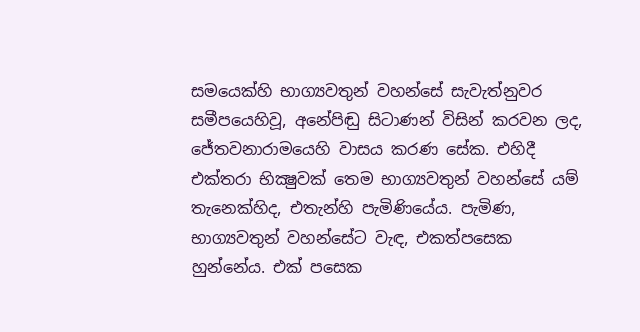සමයෙක්හි භාග්‍යවතුන් වහන්සේ සැවැත්නුවර සමීපයෙහිවූ, අනේපිඬු සිටාණන් විසින් කරවන ලද, ජේතවනාරාමයෙහි වාසය කරණ සේක. එහිදී එක්තරා භික්‍ෂුවක් තෙම භාග්‍යවතුන් වහන්සේ යම් තැනෙක්හිද, එතැන්හි පැමිණියේය. පැමිණ, භාග්‍යවතුන් වහන්සේට වැඳ, එකත්පසෙක හුන්නේය. එක් පසෙක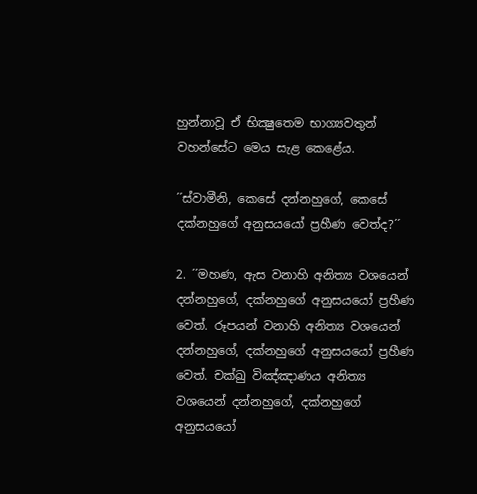හුන්නාවූ ඒ භික්‍ෂුතෙම භාග්‍යවතුන් වහන්සේට මෙය සැළ කෙළේය.

´´ස්වාමීනි, කෙසේ දන්නහුගේ, කෙසේ දක්නහුගේ අනුසයයෝ ප්‍රහීණ වෙත්ද?´´

2. ´´මහණ, ඇස වනාහි අනිත්‍ය වශයෙන් දන්නහුගේ, දක්නහුගේ අනුසයයෝ ප්‍රහීණ වෙත්. රූපයන් වනාහි අනිත්‍ය වශයෙන් දන්නහුගේ, දක්නහුගේ අනුසයයෝ ප්‍රහීණ වෙත්. චක්ඛු විඤ්ඤාණය අනිත්‍ය වශයෙන් දන්නහුගේ, දක්නහුගේ අනුසයයෝ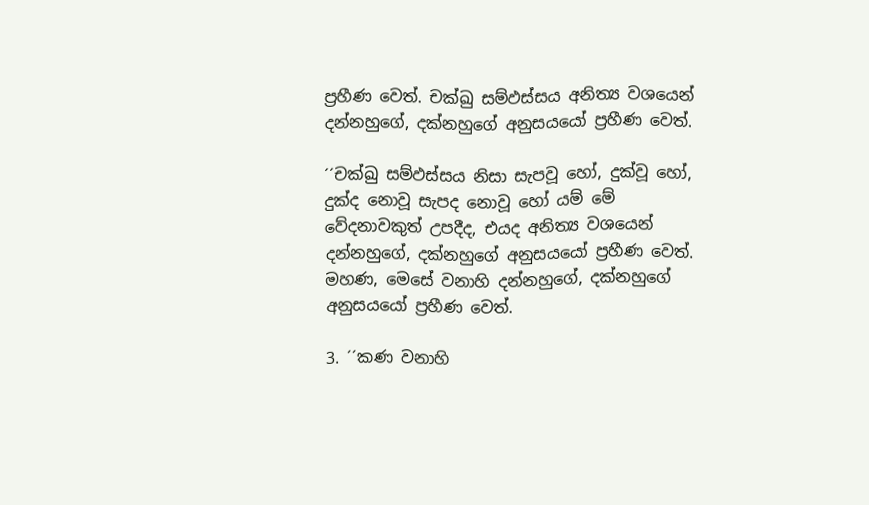ප්‍රහීණ වෙත්. චක්ඛු සම්ඵස්සය අනිත්‍ය වශයෙන් දන්නහුගේ, දක්නහුගේ අනුසයයෝ ප්‍රහීණ වෙත්.

´´චක්ඛු සම්ඵස්සය නිසා සැපවූ හෝ, දුක්වූ හෝ, දුක්ද නොවූ සැපද නොවූ හෝ යම් මේ වේදනාවකුත් උපදීද, එයද අනිත්‍ය වශයෙන් දන්නහුගේ, දක්නහුගේ අනුසයයෝ ප්‍රහීණ වෙත්. මහණ, මෙසේ වනාහි දන්නහුගේ, දක්නහුගේ අනුසයයෝ ප්‍රහීණ වෙත්.

3. ´´කණ වනාහි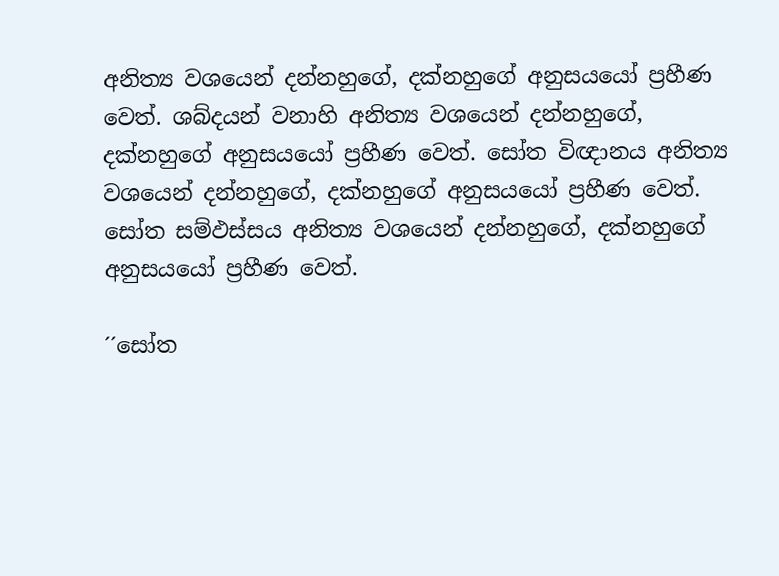අනිත්‍ය වශයෙන් දන්නහුගේ, දක්නහුගේ අනුසයයෝ ප්‍රහීණ වෙත්. ශබ්දයන් වනාහි අනිත්‍ය වශයෙන් දන්නහුගේ, දක්නහුගේ අනුසයයෝ ප්‍රහීණ වෙත්. සෝත විඥානය අනිත්‍ය වශයෙන් දන්නහුගේ, දක්නහුගේ අනුසයයෝ ප්‍රහීණ වෙත්. සෝත සම්ඵස්සය අනිත්‍ය වශයෙන් දන්නහුගේ, දක්නහුගේ අනුසයයෝ ප්‍රහීණ වෙත්.

´´සෝත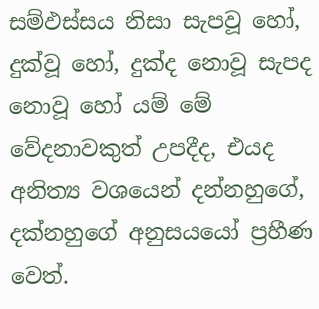සම්ඵස්සය නිසා සැපවූ හෝ, දුක්වූ හෝ, දුක්ද නොවූ සැපද නොවූ හෝ යම් මේ වේදනාවකුත් උපදීද, එයද අනිත්‍ය වශයෙන් දන්නහුගේ, දක්නහුගේ අනුසයයෝ ප්‍රහීණ වෙත්.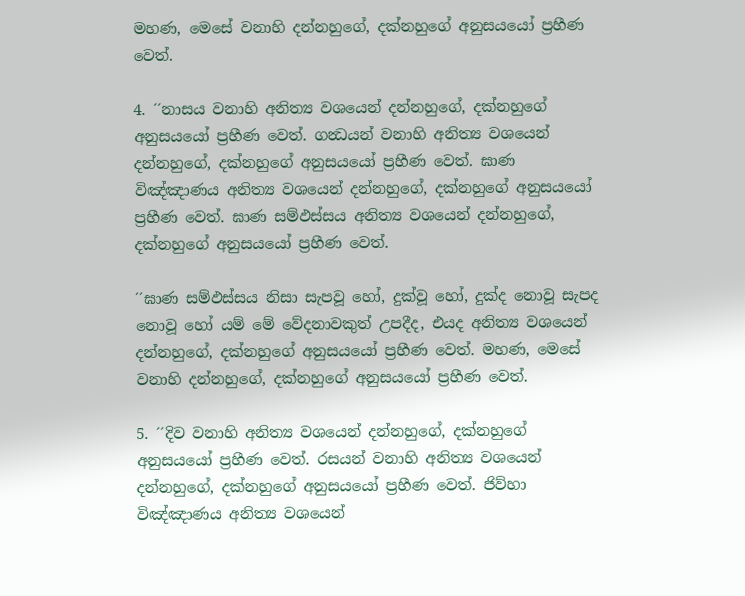මහණ, මෙසේ වනාහි දන්නහුගේ, දක්නහුගේ අනුසයයෝ ප්‍රහීණ වෙත්.

4. ´´නාසය වනාහි අනිත්‍ය වශයෙන් දන්නහුගේ, දක්නහුගේ අනුසයයෝ ප්‍රහීණ වෙත්. ගන්‍ධයන් වනාහි අනිත්‍ය වශයෙන් දන්නහුගේ, දක්නහුගේ අනුසයයෝ ප්‍රහීණ වෙත්. ඝාණ විඤ්ඤාණය අනිත්‍ය වශයෙන් දන්නහුගේ, දක්නහුගේ අනුසයයෝ ප්‍රහීණ වෙත්. ඝාණ සම්ඵස්සය අනිත්‍ය වශයෙන් දන්නහුගේ, දක්නහුගේ අනුසයයෝ ප්‍රහීණ වෙත්.

´´ඝාණ සම්ඵස්සය නිසා සැපවූ හෝ, දුක්වූ හෝ, දුක්ද නොවූ සැපද නොවූ හෝ යම් මේ වේදනාවකුත් උපදීද, එයද අනිත්‍ය වශයෙන් දන්නහුගේ, දක්නහුගේ අනුසයයෝ ප්‍රහීණ වෙත්. මහණ, මෙසේ වනාහි දන්නහුගේ, දක්නහුගේ අනුසයයෝ ප්‍රහීණ වෙත්.

5. ´´දිව වනාහි අනිත්‍ය වශයෙන් දන්නහුගේ, දක්නහුගේ අනුසයයෝ ප්‍රහීණ වෙත්. රසයන් වනාහි අනිත්‍ය වශයෙන් දන්නහුගේ, දක්නහුගේ අනුසයයෝ ප්‍රහීණ වෙත්. ජිව්හා විඤ්ඤාණය අනිත්‍ය වශයෙන්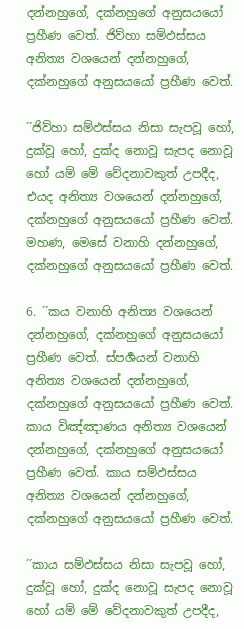දන්නහුගේ, දක්නහුගේ අනුසයයෝ ප්‍රහීණ වෙත්. ජිව්හා සම්ඵස්සය අනිත්‍ය වශයෙන් දන්නහුගේ, දක්නහුගේ අනුසයයෝ ප්‍රහීණ වෙත්.

´´ජිව්හා සම්ඵස්සය නිසා සැපවූ හෝ, දුක්වූ හෝ, දුක්ද නොවූ සැපද නොවූ හෝ යම් මේ වේදනාවකුත් උපදීද, එයද අනිත්‍ය වශයෙන් දන්නහුගේ, දක්නහුගේ අනුසයයෝ ප්‍රහීණ වෙත්. මහණ, මෙසේ වනාහි දන්නහුගේ, දක්නහුගේ අනුසයයෝ ප්‍රහීණ වෙත්.

6. ´´කය වනාහි අනිත්‍ය වශයෙන් දන්නහුගේ, දක්නහුගේ අනුසයයෝ ප්‍රහීණ වෙත්. ස්පර්‍ශයන් වනාහි අනිත්‍ය වශයෙන් දන්නහුගේ, දක්නහුගේ අනුසයයෝ ප්‍රහීණ වෙත්. කාය විඤ්ඤාණය අනිත්‍ය වශයෙන් දන්නහුගේ, දක්නහුගේ අනුසයයෝ ප්‍රහීණ වෙත්. කාය සම්ඵස්සය අනිත්‍ය වශයෙන් දන්නහුගේ, දක්නහුගේ අනුසයයෝ ප්‍රහීණ වෙත්.

´´කාය සම්ඵස්සය නිසා සැපවූ හෝ, දුක්වූ හෝ, දුක්ද නොවූ සැපද නොවූ හෝ යම් මේ වේදනාවකුත් උපදීද,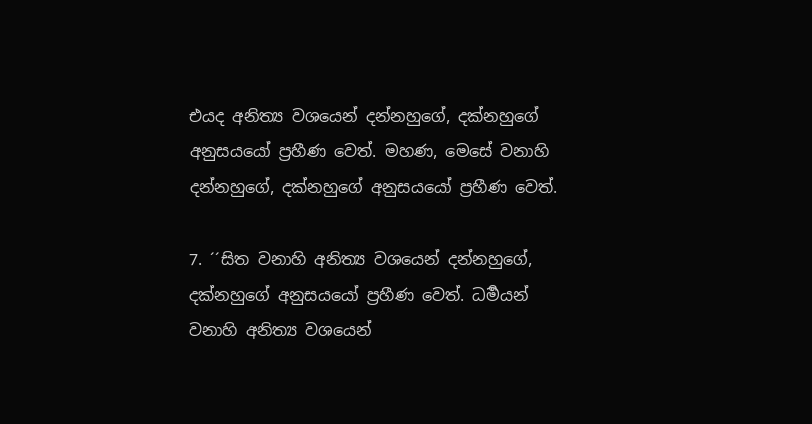එයද අනිත්‍ය වශයෙන් දන්නහුගේ, දක්නහුගේ අනුසයයෝ ප්‍රහීණ වෙත්. මහණ, මෙසේ වනාහි දන්නහුගේ, දක්නහුගේ අනුසයයෝ ප්‍රහීණ වෙත්.

7. ´´සිත වනාහි අනිත්‍ය වශයෙන් දන්නහුගේ, දක්නහුගේ අනුසයයෝ ප්‍රහීණ වෙත්. ධර්‍මයන් වනාහි අනිත්‍ය වශයෙන්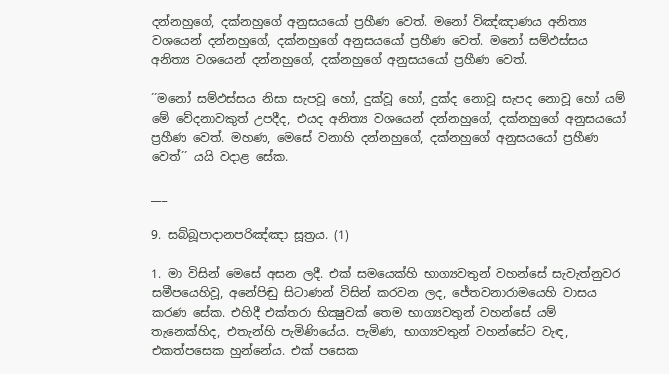දන්නහුගේ, දක්නහුගේ අනුසයයෝ ප්‍රහීණ වෙත්. මනෝ විඤ්ඤාණය අනිත්‍ය වශයෙන් දන්නහුගේ, දක්නහුගේ අනුසයයෝ ප්‍රහීණ වෙත්. මනෝ සම්ඵස්සය අනිත්‍ය වශයෙන් දන්නහුගේ, දක්නහුගේ අනුසයයෝ ප්‍රහීණ වෙත්.

´´මනෝ සම්ඵස්සය නිසා සැපවූ හෝ, දුක්වූ හෝ, දුක්ද නොවූ සැපද නොවූ හෝ යම් මේ වේදනාවකුත් උපදීද, එයද අනිත්‍ය වශයෙන් දන්නහුගේ, දක්නහුගේ අනුසයයෝ ප්‍රහීණ වෙත්. මහණ, මෙසේ වනාහි දන්නහුගේ, දක්නහුගේ අනුසයයෝ ප්‍රහීණ වෙත්´´ යයි වදාළ සේක.

___

9. සබ්බූපාදානපරිඤ්ඤා සූත්‍රය. (1)

1. මා විසින් මෙසේ අසන ලදී. එක් සමයෙක්හි භාග්‍යවතුන් වහන්සේ සැවැත්නුවර සමීපයෙහිවූ, අනේපිඬු සිටාණන් විසින් කරවන ලද, ජේතවනාරාමයෙහි වාසය කරණ සේක. එහිදී එක්තරා භික්‍ෂුවක් තෙම භාග්‍යවතුන් වහන්සේ යම් තැනෙක්හිද, එතැන්හි පැමිණියේය. පැමිණ, භාග්‍යවතුන් වහන්සේට වැඳ, එකත්පසෙක හුන්නේය. එක් පසෙක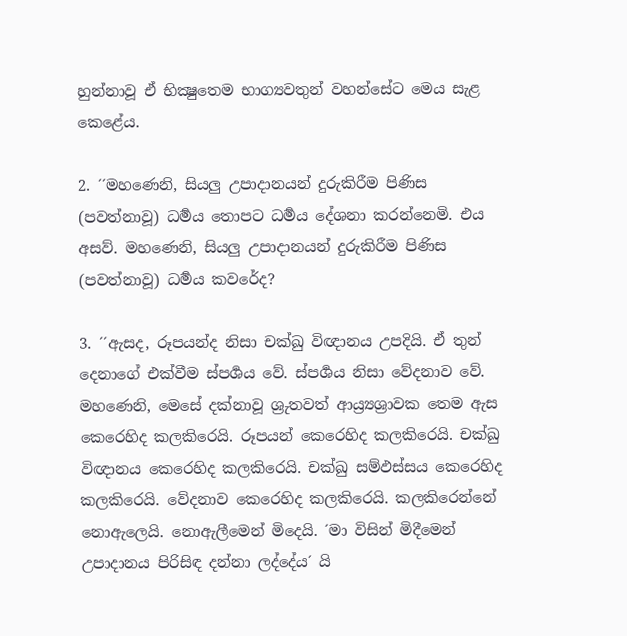හුන්නාවූ ඒ භික්‍ෂුතෙම භාග්‍යවතුන් වහන්සේට මෙය සැළ කෙළේය.

2. ´´මහණෙනි, සියලු උපාදානයන් දුරුකිරීම පිණිස (පවත්නාවූ) ධර්‍මය තොපට ධර්‍මය දේශනා කරන්නෙමි. එය අසව්. මහණෙනි, සියලු උපාදානයන් දුරුකිරීම පිණිස (පවත්නාවූ) ධර්‍මය කවරේද?

3. ´´ඇසද, රූපයන්ද නිසා චක්ඛු විඥානය උපදියි. ඒ තුන් දෙනාගේ එක්වීම ස්පර්‍ශය වේ. ස්පර්‍ශය නිසා වේදනාව වේ. මහණෙනි, මෙසේ දක්නාවූ ශ්‍රුතවත් ආය්‍ර්‍යශ්‍රාවක තෙම ඇස කෙරෙහිද කලකිරෙයි. රූපයන් කෙරෙහිද කලකිරෙයි. චක්ඛු විඥානය කෙරෙහිද කලකිරෙයි. චක්ඛු සම්ඵස්සය කෙරෙහිද කලකිරෙයි. වේදනාව කෙරෙහිද කලකිරෙයි. කලකිරෙන්නේ නොඇලෙයි. නොඇලීමෙන් මිදෙයි. ´මා විසින් මිදීමෙන් උපාදානය පිරිසිඳ දන්නා ලද්දේය´ යි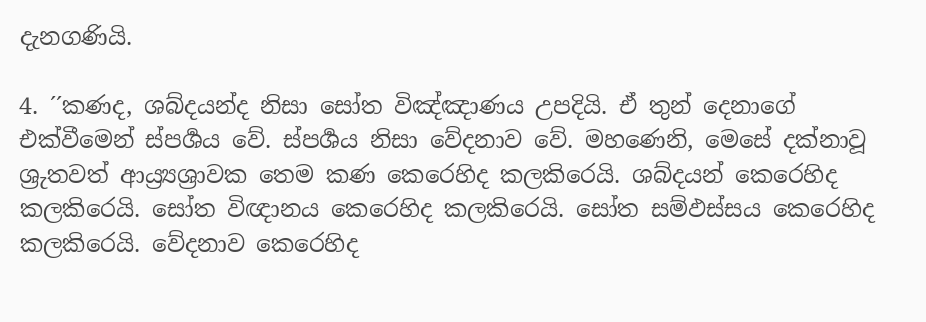දැනගණියි.

4. ´´කණද, ශබ්දයන්ද නිසා සෝත විඤ්ඤාණය උපදියි. ඒ තුන් දෙනාගේ එක්වීමෙන් ස්පර්‍ශය වේ. ස්පර්‍ශය නිසා වේදනාව වේ. මහණෙනි, මෙසේ දක්නාවූ ශ්‍රුතවත් ආය්‍ර්‍යශ්‍රාවක තෙම කණ කෙරෙහිද කලකිරෙයි. ශබ්දයන් කෙරෙහිද කලකිරෙයි. සෝත විඥානය කෙරෙහිද කලකිරෙයි. සෝත සම්ඵස්සය කෙරෙහිද කලකිරෙයි. වේදනාව කෙරෙහිද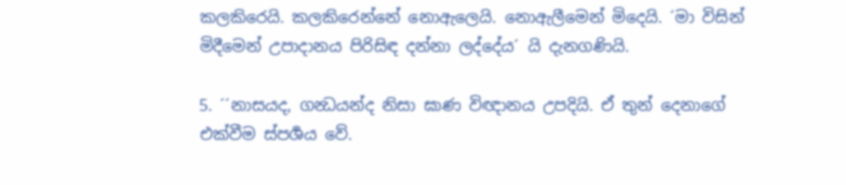කලකිරෙයි. කලකිරෙන්නේ නොඇලෙයි. නොඇලීමෙන් මිදෙයි. ´මා විසින් මිදීමෙන් උපාදානය පිරිසිඳ දන්නා ලද්දේය´ යි දැනගණියි.

5. ´´නාසයද, ගන්‍ධයන්ද නිසා ඝාණ විඥානය උපදියි. ඒ තුන් දෙනාගේ එක්වීම ස්පර්‍ශය වේ.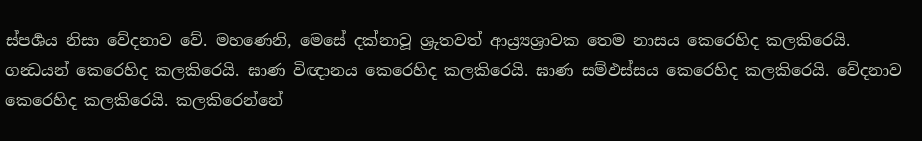ස්පර්‍ශය නිසා වේදනාව වේ. මහණෙනි, මෙසේ දක්නාවූ ශ්‍රුතවත් ආය්‍ර්‍යශ්‍රාවක තෙම නාසය කෙරෙහිද කලකිරෙයි. ගන්‍ධයන් කෙරෙහිද කලකිරෙයි. ඝාණ විඥානය කෙරෙහිද කලකිරෙයි. ඝාණ සම්ඵස්සය කෙරෙහිද කලකිරෙයි. වේදනාව කෙරෙහිද කලකිරෙයි. කලකිරෙන්නේ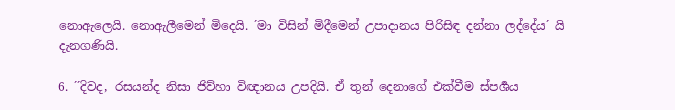නොඇලෙයි. නොඇලීමෙන් මිදෙයි. ´මා විසින් මිදීමෙන් උපාදානය පිරිසිඳ දන්නා ලද්දේය´ යි දැනගණියි.

6. ´´දිවද, රසයන්ද නිසා ජිව්හා විඥානය උපදියි. ඒ තුන් දෙනාගේ එක්වීම ස්පර්‍ශය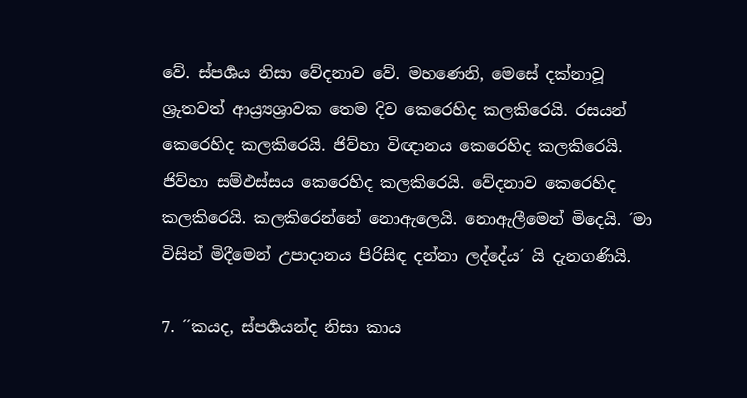වේ. ස්පර්‍ශය නිසා වේදනාව වේ. මහණෙනි, මෙසේ දක්නාවූ ශ්‍රුතවත් ආය්‍ර්‍යශ්‍රාවක තෙම දිව කෙරෙහිද කලකිරෙයි. රසයන් කෙරෙහිද කලකිරෙයි. ජිව්හා විඥානය කෙරෙහිද කලකිරෙයි. ජිව්හා සම්ඵස්සය කෙරෙහිද කලකිරෙයි. වේදනාව කෙරෙහිද කලකිරෙයි. කලකිරෙන්නේ නොඇලෙයි. නොඇලීමෙන් මිදෙයි. ´මා විසින් මිදීමෙන් උපාදානය පිරිසිඳ දන්නා ලද්දේය´ යි දැනගණියි.

7. ´´කයද, ස්පර්‍ශයන්ද නිසා කාය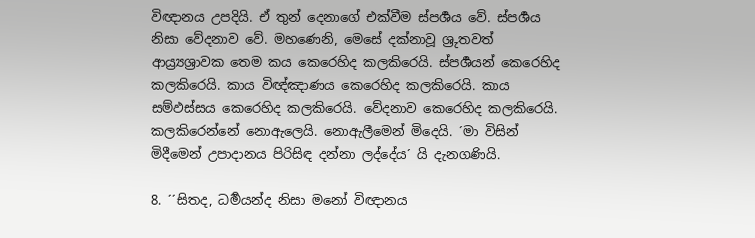විඥානය උපදියි. ඒ තුන් දෙනාගේ එක්වීම ස්පර්‍ශය වේ. ස්පර්‍ශය නිසා වේදනාව වේ. මහණෙනි, මෙසේ දක්නාවූ ශ්‍රුතවත් ආය්‍ර්‍යශ්‍රාවක තෙම කය කෙරෙහිද කලකිරෙයි. ස්පර්‍ශයන් කෙරෙහිද කලකිරෙයි. කාය විඥ්ඤාණය කෙරෙහිද කලකිරෙයි. කාය සම්ඵස්සය කෙරෙහිද කලකිරෙයි. වේදනාව කෙරෙහිද කලකිරෙයි. කලකිරෙන්නේ නොඇලෙයි. නොඇලීමෙන් මිදෙයි. ´මා විසින් මිදීමෙන් උපාදානය පිරිසිඳ දන්නා ලද්දේය´ යි දැනගණියි.

8. ´´සිතද, ධර්‍මයන්ද නිසා මනෝ විඥානය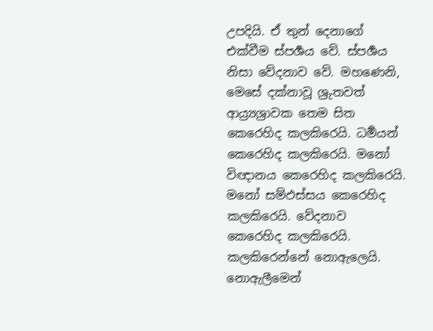උපදියි. ඒ තුන් දෙනාගේ එක්වීම ස්පර්‍ශය වේ. ස්පර්‍ශය නිසා වේදනාව වේ. මහණෙනි, මෙසේ දක්නාවූ ශ්‍රුතවත් ආය්‍ර්‍යශ්‍රාවක තෙම සිත කෙරෙහිද කලකිරෙයි. ධර්‍මයන් කෙරෙහිද කලකිරෙයි. මනෝ විඥානය කෙරෙහිද කලකිරෙයි. මනෝ සම්ඵස්සය කෙරෙහිද කලකිරෙයි. වේදනාව කෙරෙහිද කලකිරෙයි. කලකිරෙන්නේ නොඇලෙයි. නොඇලීමෙන්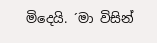මිදෙයි. ´මා විසින්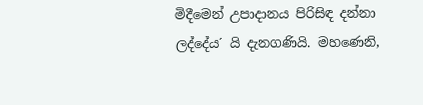මිදීමෙන් උපාදානය පිරිසිඳ දන්නා ලද්දේය´ යි දැනගණියි. මහණෙනි,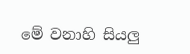මේ වනාහි සියලු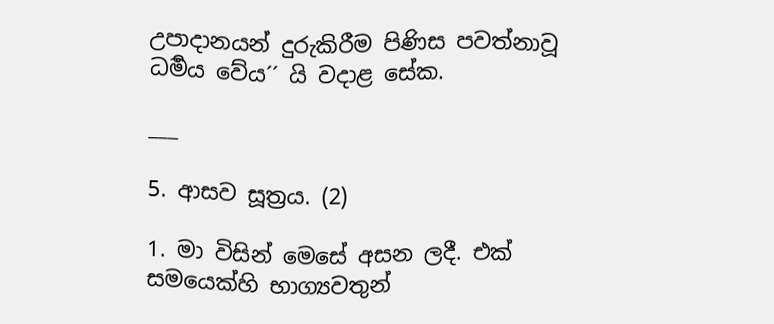උපාදානයන් දුරුකිරීම පිණිස පවත්නාවූ ධර්‍මය වේය´´ යි වදාළ සේක.

___

5. ආසව සූත්‍රය. (2)

1. මා විසින් මෙසේ අසන ලදී. එක් සමයෙක්හි භාග්‍යවතුන්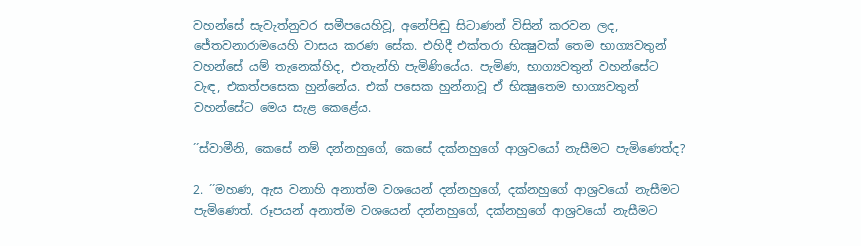වහන්සේ සැවැත්නුවර සමීපයෙහිවූ, අනේපිඬු සිටාණන් විසින් කරවන ලද, ජේතවනාරාමයෙහි වාසය කරණ සේක. එහිදී එක්තරා භික්‍ෂුවක් තෙම භාග්‍යවතුන් වහන්සේ යම් තැනෙක්හිද, එතැන්හි පැමිණියේය. පැමිණ, භාග්‍යවතුන් වහන්සේට වැඳ, එකත්පසෙක හුන්නේය. එක් පසෙක හුන්නාවූ ඒ භික්‍ෂුතෙම භාග්‍යවතුන් වහන්සේට මෙය සැළ කෙළේය.

´´ස්වාමීනි, කෙසේ නම් දන්නහුගේ, කෙසේ දක්නහුගේ ආශ්‍රවයෝ නැසීමට පැමිණෙත්ද?

2. ´´මහණ, ඇස වනාහි අනාත්ම වශයෙන් දන්නහුගේ, දක්නහුගේ ආශ්‍රවයෝ නැසීමට පැමිණෙත්. රූපයන් අනාත්ම වශයෙන් දන්නහුගේ, දක්නහුගේ ආශ්‍රවයෝ නැසීමට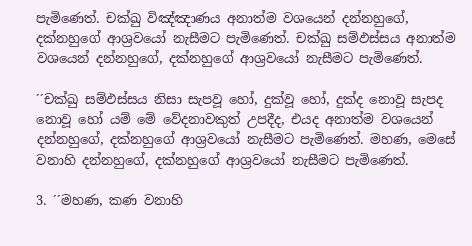පැමිණෙත්. චක්ඛු විඤ්ඤාණය අනාත්ම වශයෙන් දන්නහුගේ, දක්නහුගේ ආශ්‍රවයෝ නැසීමට පැමිණෙත්. චක්ඛු සම්ඵස්සය අනාත්ම වශයෙන් දන්නහුගේ, දක්නහුගේ ආශ්‍රවයෝ නැසීමට පැමිණෙත්.

´´චක්ඛු සම්ඵස්සය නිසා සැපවූ හෝ, දුක්වූ හෝ, දුක්ද නොවූ සැපද නොවූ හෝ යම් මේ වේදනාවකුත් උපදීද, එයද අනාත්ම වශයෙන් දන්නහුගේ, දක්නහුගේ ආශ්‍රවයෝ නැසීමට පැමිණෙත්. මහණ, මෙසේ වනාහි දන්නහුගේ, දක්නහුගේ ආශ්‍රවයෝ නැසීමට පැමිණෙත්.

3. ´´මහණ, කණ වනාහි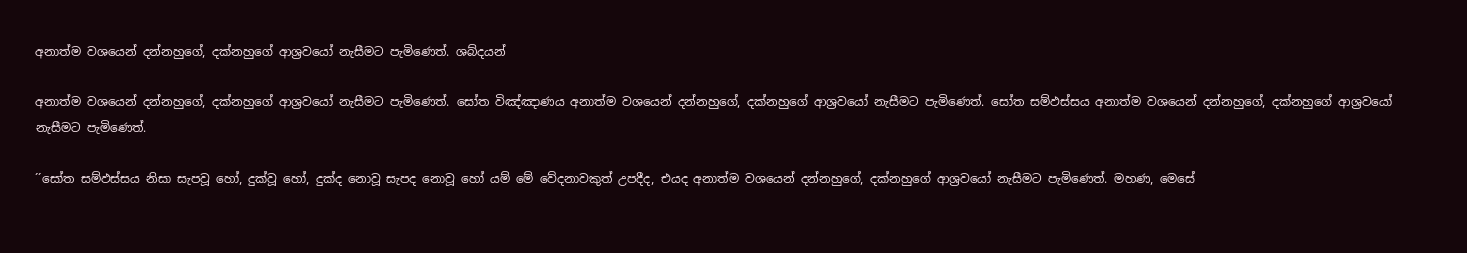අනාත්ම වශයෙන් දන්නහුගේ, දක්නහුගේ ආශ්‍රවයෝ නැසීමට පැමිණෙත්. ශබ්දයන්

අනාත්ම වශයෙන් දන්නහුගේ, දක්නහුගේ ආශ්‍රවයෝ නැසීමට පැමිණෙත්. සෝත විඤ්ඤාණය අනාත්ම වශයෙන් දන්නහුගේ, දක්නහුගේ ආශ්‍රවයෝ නැසීමට පැමිණෙත්. සෝත සම්ඵස්සය අනාත්ම වශයෙන් දන්නහුගේ, දක්නහුගේ ආශ්‍රවයෝ නැසීමට පැමිණෙත්.

´´සෝත සම්ඵස්සය නිසා සැපවූ හෝ, දුක්වූ හෝ, දුක්ද නොවූ සැපද නොවූ හෝ යම් මේ වේදනාවකුත් උපදීද, එයද අනාත්ම වශයෙන් දන්නහුගේ, දක්නහුගේ ආශ්‍රවයෝ නැසීමට පැමිණෙත්. මහණ, මෙසේ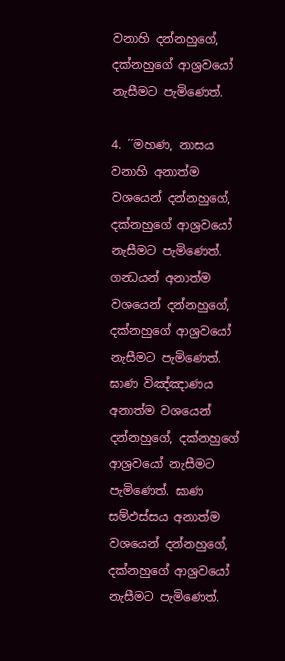වනාහි දන්නහුගේ, දක්නහුගේ ආශ්‍රවයෝ නැසීමට පැමිණෙත්.

4. ´´මහණ, නාසය වනාහි අනාත්ම වශයෙන් දන්නහුගේ, දක්නහුගේ ආශ්‍රවයෝ නැසීමට පැමිණෙත්. ගන්‍ධයන් අනාත්ම වශයෙන් දන්නහුගේ, දක්නහුගේ ආශ්‍රවයෝ නැසීමට පැමිණෙත්. ඝාණ විඤ්ඤාණය අනාත්ම වශයෙන් දන්නහුගේ, දක්නහුගේ ආශ්‍රවයෝ නැසීමට පැමිණෙත්. ඝාණ සම්ඵස්සය අනාත්ම වශයෙන් දන්නහුගේ, දක්නහුගේ ආශ්‍රවයෝ නැසීමට පැමිණෙත්.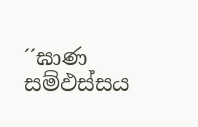´´ඝාණ සම්ඵස්සය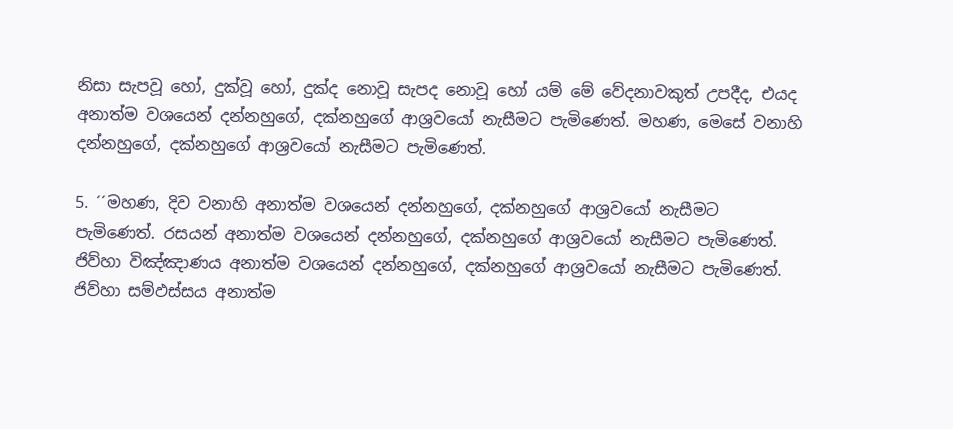නිසා සැපවූ හෝ, දුක්වූ හෝ, දුක්ද නොවූ සැපද නොවූ හෝ යම් මේ වේදනාවකුත් උපදීද, එයද අනාත්ම වශයෙන් දන්නහුගේ, දක්නහුගේ ආශ්‍රවයෝ නැසීමට පැමිණෙත්. මහණ, මෙසේ වනාහි දන්නහුගේ, දක්නහුගේ ආශ්‍රවයෝ නැසීමට පැමිණෙත්.

5. ´´මහණ, දිව වනාහි අනාත්ම වශයෙන් දන්නහුගේ, දක්නහුගේ ආශ්‍රවයෝ නැසීමට පැමිණෙත්. රසයන් අනාත්ම වශයෙන් දන්නහුගේ, දක්නහුගේ ආශ්‍රවයෝ නැසීමට පැමිණෙත්. ජිව්හා විඤ්ඤාණය අනාත්ම වශයෙන් දන්නහුගේ, දක්නහුගේ ආශ්‍රවයෝ නැසීමට පැමිණෙත්. ජිව්හා සම්ඵස්සය අනාත්ම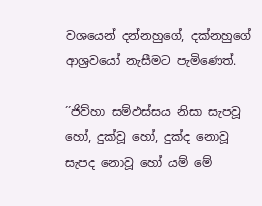වශයෙන් දන්නහුගේ, දක්නහුගේ ආශ්‍රවයෝ නැසීමට පැමිණෙත්.

´´ජිව්හා සම්ඵස්සය නිසා සැපවූ හෝ, දුක්වූ හෝ, දුක්ද නොවූ සැපද නොවූ හෝ යම් මේ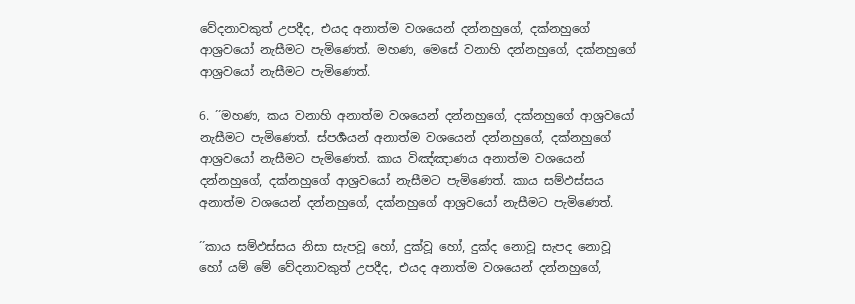වේදනාවකුත් උපදීද, එයද අනාත්ම වශයෙන් දන්නහුගේ, දක්නහුගේ ආශ්‍රවයෝ නැසීමට පැමිණෙත්. මහණ, මෙසේ වනාහි දන්නහුගේ, දක්නහුගේ ආශ්‍රවයෝ නැසීමට පැමිණෙත්.

6. ´´මහණ, කය වනාහි අනාත්ම වශයෙන් දන්නහුගේ, දක්නහුගේ ආශ්‍රවයෝ නැසීමට පැමිණෙත්. ස්පර්‍ශයන් අනාත්ම වශයෙන් දන්නහුගේ, දක්නහුගේ ආශ්‍රවයෝ නැසීමට පැමිණෙත්. කාය විඤ්ඤාණය අනාත්ම වශයෙන් දන්නහුගේ, දක්නහුගේ ආශ්‍රවයෝ නැසීමට පැමිණෙත්. කාය සම්ඵස්සය අනාත්ම වශයෙන් දන්නහුගේ, දක්නහුගේ ආශ්‍රවයෝ නැසීමට පැමිණෙත්.

´´කාය සම්ඵස්සය නිසා සැපවූ හෝ, දුක්වූ හෝ, දුක්ද නොවූ සැපද නොවූ හෝ යම් මේ වේදනාවකුත් උපදීද, එයද අනාත්ම වශයෙන් දන්නහුගේ,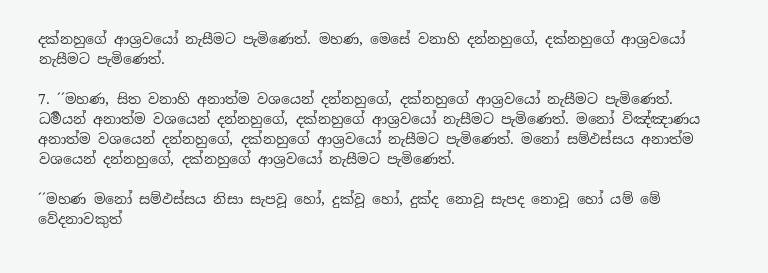දක්නහුගේ ආශ්‍රවයෝ නැසීමට පැමිණෙත්. මහණ, මෙසේ වනාහි දන්නහුගේ, දක්නහුගේ ආශ්‍රවයෝ නැසීමට පැමිණෙත්.

7. ´´මහණ, සිත වනාහි අනාත්ම වශයෙන් දන්නහුගේ, දක්නහුගේ ආශ්‍රවයෝ නැසීමට පැමිණෙත්. ධර්‍මයන් අනාත්ම වශයෙන් දන්නහුගේ, දක්නහුගේ ආශ්‍රවයෝ නැසීමට පැමිණෙත්. මනෝ විඤ්ඤාණය අනාත්ම වශයෙන් දන්නහුගේ, දක්නහුගේ ආශ්‍රවයෝ නැසීමට පැමිණෙත්. මනෝ සම්ඵස්සය අනාත්ම වශයෙන් දන්නහුගේ, දක්නහුගේ ආශ්‍රවයෝ නැසීමට පැමිණෙත්.

´´මහණ මනෝ සම්ඵස්සය නිසා සැපවූ හෝ, දුක්වූ හෝ, දුක්ද නොවූ සැපද නොවූ හෝ යම් මේ වේදනාවකුත්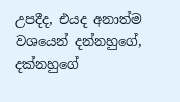උපදීද, එයද අනාත්ම වශයෙන් දන්නහුගේ, දක්නහුගේ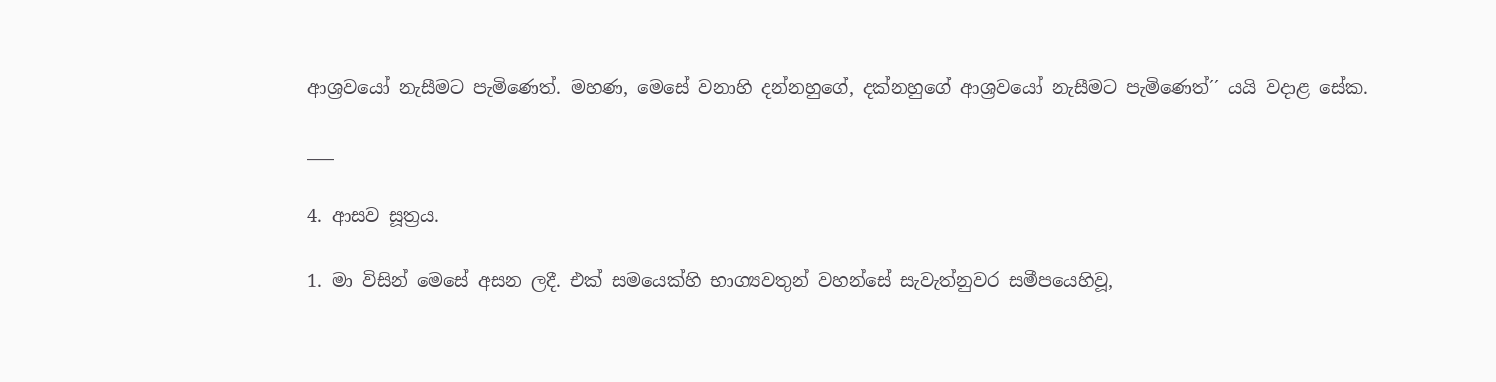ආශ්‍රවයෝ නැසීමට පැමිණෙත්. මහණ, මෙසේ වනාහි දන්නහුගේ, දක්නහුගේ ආශ්‍රවයෝ නැසීමට පැමිණෙත්´´ යයි වදාළ සේක.

___

4. ආසව සූත්‍රය.

1. මා විසින් මෙසේ අසන ලදී. එක් සමයෙක්හි භාග්‍යවතුන් වහන්සේ සැවැත්නුවර සමීපයෙහිවූ,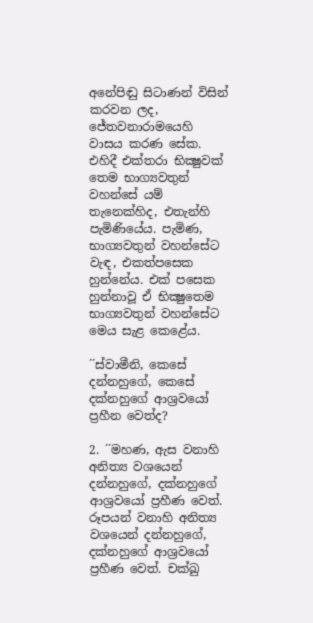අනේපිඬු සිටාණන් විසින් කරවන ලද, ජේතවනාරාමයෙහි වාසය කරණ සේක. එහිදී එක්තරා භික්‍ෂුවක් තෙම භාග්‍යවතුන් වහන්සේ යම් තැනෙක්හිද, එතැන්හි පැමිණියේය. පැමිණ, භාග්‍යවතුන් වහන්සේට වැඳ, එකත්පසෙක හුන්නේය. එක් පසෙක හුන්නාවූ ඒ භික්‍ෂුතෙම භාග්‍යවතුන් වහන්සේට මෙය සැළ කෙළේය.

´´ස්වාමීනි, කෙසේ දන්නහුගේ, කෙසේ දක්නහුගේ ආශ්‍රවයෝ ප්‍රහීන වෙත්ද?

2. ´´මහණ, ඇස වනාහි අනිත්‍ය වශයෙන් දන්නහුගේ, දක්නහුගේ ආශ්‍රවයෝ ප්‍රහීණ වෙත්. රූපයන් වනාහි අනිත්‍ය වශයෙන් දන්නහුගේ, දක්නහුගේ ආශ්‍රවයෝ ප්‍රහීණ වෙත්. චක්ඛු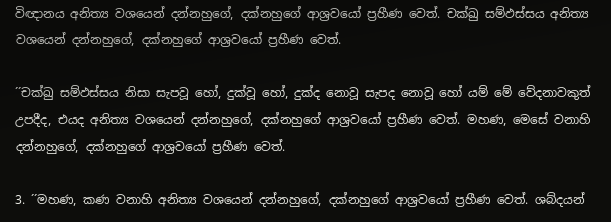විඥානය අනිත්‍ය වශයෙන් දන්නහුගේ, දක්නහුගේ ආශ්‍රවයෝ ප්‍රහීණ වෙත්. චක්ඛු සම්ඵස්සය අනිත්‍ය වශයෙන් දන්නහුගේ, දක්නහුගේ ආශ්‍රවයෝ ප්‍රහීණ වෙත්.

´´චක්ඛු සම්ඵස්සය නිසා සැපවූ හෝ, දුක්වූ හෝ, දුක්ද නොවූ සැපද නොවූ හෝ යම් මේ වේදනාවකුත් උපදීද, එයද අනිත්‍ය වශයෙන් දන්නහුගේ, දක්නහුගේ ආශ්‍රවයෝ ප්‍රහීණ වෙත්. මහණ, මෙසේ වනාහි දන්නහුගේ, දක්නහුගේ ආශ්‍රවයෝ ප්‍රහීණ වෙත්.

3. ´´මහණ, කණ වනාහි අනිත්‍ය වශයෙන් දන්නහුගේ, දක්නහුගේ ආශ්‍රවයෝ ප්‍රහීණ වෙත්. ශබ්දයන්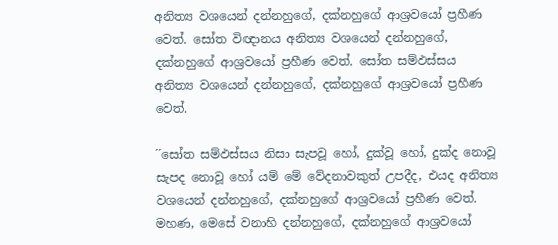අනිත්‍ය වශයෙන් දන්නහුගේ, දක්නහුගේ ආශ්‍රවයෝ ප්‍රහීණ වෙත්. සෝත විඥානය අනිත්‍ය වශයෙන් දන්නහුගේ, දක්නහුගේ ආශ්‍රවයෝ ප්‍රහීණ වෙත්. සෝත සම්ඵස්සය අනිත්‍ය වශයෙන් දන්නහුගේ, දක්නහුගේ ආශ්‍රවයෝ ප්‍රහීණ වෙත්.

´´සෝත සම්ඵස්සය නිසා සැපවූ හෝ, දුක්වූ හෝ, දුක්ද නොවූ සැපද නොවූ හෝ යම් මේ වේදනාවකුත් උපදීද, එයද අනිත්‍ය වශයෙන් දන්නහුගේ, දක්නහුගේ ආශ්‍රවයෝ ප්‍රහීණ වෙත්. මහණ, මෙසේ වනාහි දන්නහුගේ, දක්නහුගේ ආශ්‍රවයෝ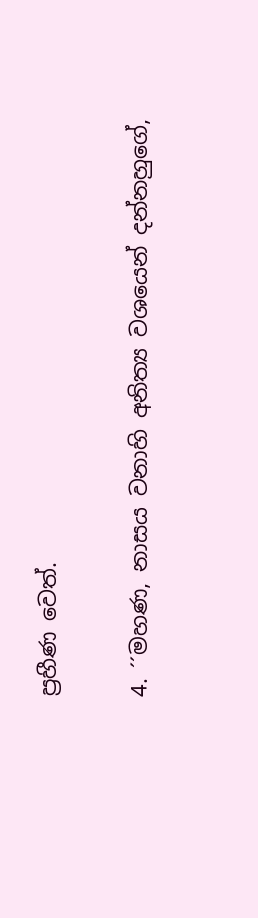ප්‍රහීණ වෙත්.

4. ´´මහණ, නාසය වනාහි අනිත්‍ය වශයෙන් දන්නහුගේ,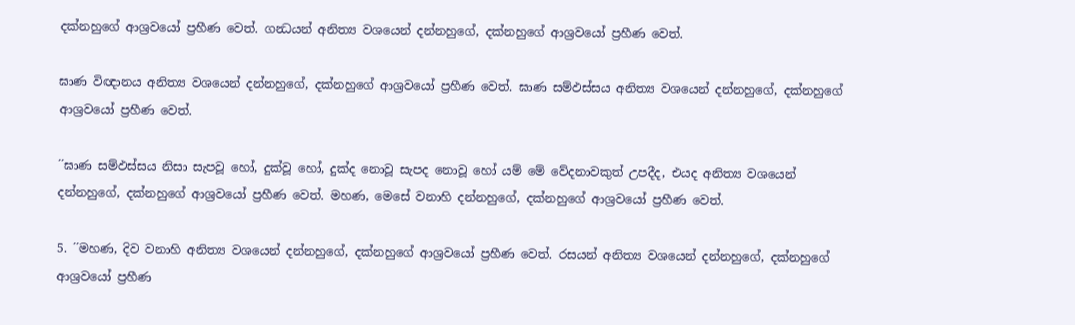දක්නහුගේ ආශ්‍රවයෝ ප්‍රහීණ වෙත්. ගන්‍ධයන් අනිත්‍ය වශයෙන් දන්නහුගේ, දක්නහුගේ ආශ්‍රවයෝ ප්‍රහීණ වෙත්.

ඝාණ විඥානය අනිත්‍ය වශයෙන් දන්නහුගේ, දක්නහුගේ ආශ්‍රවයෝ ප්‍රහීණ වෙත්. ඝාණ සම්ඵස්සය අනිත්‍ය වශයෙන් දන්නහුගේ, දක්නහුගේ ආශ්‍රවයෝ ප්‍රහීණ වෙත්.

´´ඝාණ සම්ඵස්සය නිසා සැපවූ හෝ, දුක්වූ හෝ, දුක්ද නොවූ සැපද නොවූ හෝ යම් මේ වේදනාවකුත් උපදීද, එයද අනිත්‍ය වශයෙන් දන්නහුගේ, දක්නහුගේ ආශ්‍රවයෝ ප්‍රහීණ වෙත්. මහණ, මෙසේ වනාහි දන්නහුගේ, දක්නහුගේ ආශ්‍රවයෝ ප්‍රහීණ වෙත්.

5. ´´මහණ, දිව වනාහි අනිත්‍ය වශයෙන් දන්නහුගේ, දක්නහුගේ ආශ්‍රවයෝ ප්‍රහීණ වෙත්. රසයන් අනිත්‍ය වශයෙන් දන්නහුගේ, දක්නහුගේ ආශ්‍රවයෝ ප්‍රහීණ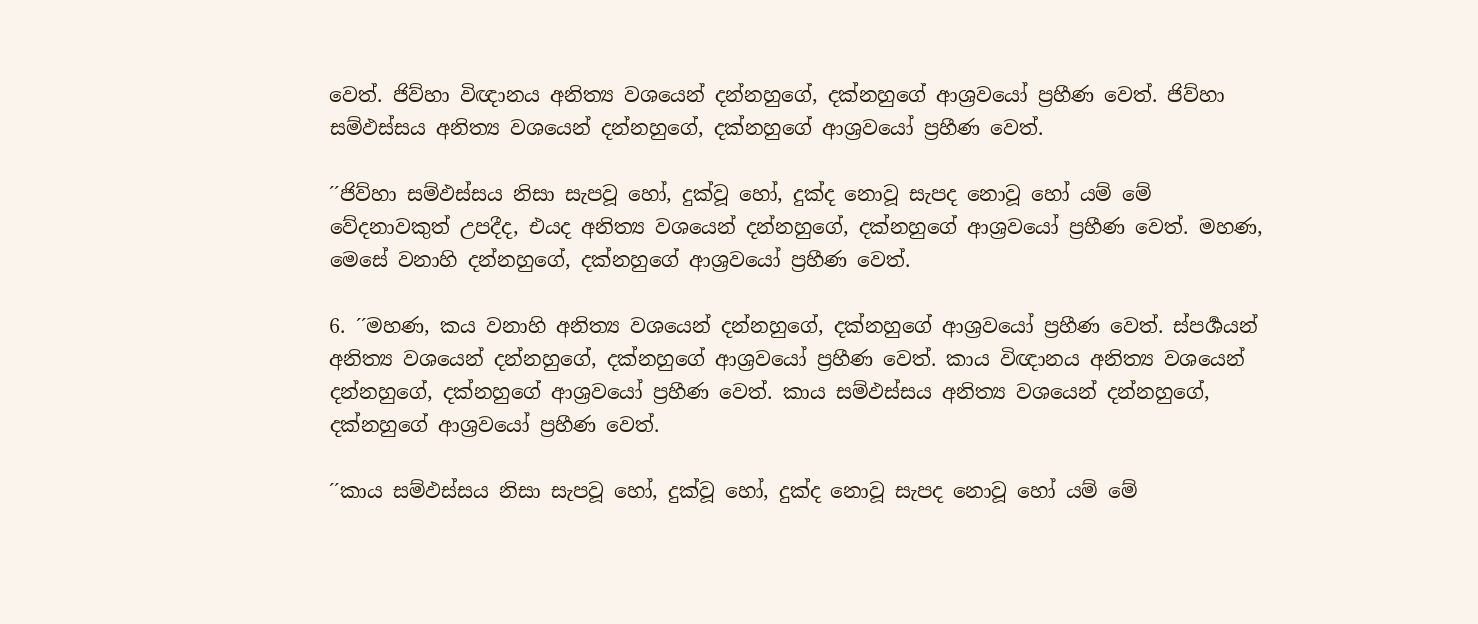වෙත්. ජිව්හා විඥානය අනිත්‍ය වශයෙන් දන්නහුගේ, දක්නහුගේ ආශ්‍රවයෝ ප්‍රහීණ වෙත්. ජිව්හා සම්ඵස්සය අනිත්‍ය වශයෙන් දන්නහුගේ, දක්නහුගේ ආශ්‍රවයෝ ප්‍රහීණ වෙත්.

´´ජිව්හා සම්ඵස්සය නිසා සැපවූ හෝ, දුක්වූ හෝ, දුක්ද නොවූ සැපද නොවූ හෝ යම් මේ වේදනාවකුත් උපදීද, එයද අනිත්‍ය වශයෙන් දන්නහුගේ, දක්නහුගේ ආශ්‍රවයෝ ප්‍රහීණ වෙත්. මහණ, මෙසේ වනාහි දන්නහුගේ, දක්නහුගේ ආශ්‍රවයෝ ප්‍රහීණ වෙත්.

6. ´´මහණ, කය වනාහි අනිත්‍ය වශයෙන් දන්නහුගේ, දක්නහුගේ ආශ්‍රවයෝ ප්‍රහීණ වෙත්. ස්පර්‍ශයන් අනිත්‍ය වශයෙන් දන්නහුගේ, දක්නහුගේ ආශ්‍රවයෝ ප්‍රහීණ වෙත්. කාය විඥානය අනිත්‍ය වශයෙන් දන්නහුගේ, දක්නහුගේ ආශ්‍රවයෝ ප්‍රහීණ වෙත්. කාය සම්ඵස්සය අනිත්‍ය වශයෙන් දන්නහුගේ, දක්නහුගේ ආශ්‍රවයෝ ප්‍රහීණ වෙත්.

´´කාය සම්ඵස්සය නිසා සැපවූ හෝ, දුක්වූ හෝ, දුක්ද නොවූ සැපද නොවූ හෝ යම් මේ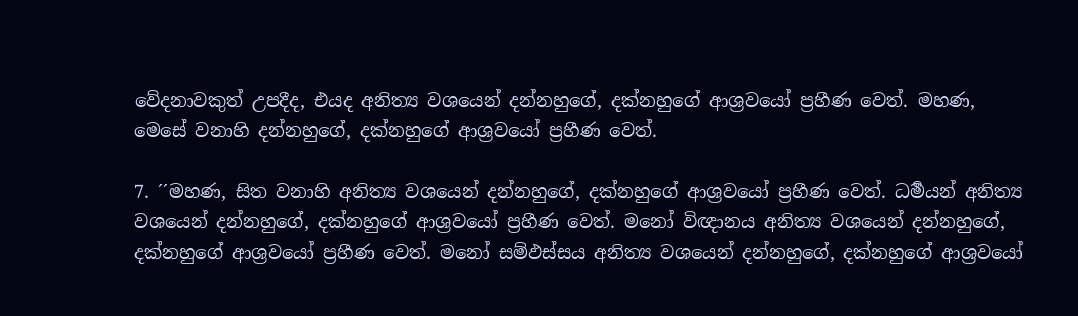වේදනාවකුත් උපදීද, එයද අනිත්‍ය වශයෙන් දන්නහුගේ, දක්නහුගේ ආශ්‍රවයෝ ප්‍රහීණ වෙත්. මහණ, මෙසේ වනාහි දන්නහුගේ, දක්නහුගේ ආශ්‍රවයෝ ප්‍රහීණ වෙත්.

7. ´´මහණ, සිත වනාහි අනිත්‍ය වශයෙන් දන්නහුගේ, දක්නහුගේ ආශ්‍රවයෝ ප්‍රහීණ වෙත්. ධර්‍මයන් අනිත්‍ය වශයෙන් දන්නහුගේ, දක්නහුගේ ආශ්‍රවයෝ ප්‍රහීණ වෙත්. මනෝ විඥානය අනිත්‍ය වශයෙන් දන්නහුගේ, දක්නහුගේ ආශ්‍රවයෝ ප්‍රහීණ වෙත්. මනෝ සම්ඵස්සය අනිත්‍ය වශයෙන් දන්නහුගේ, දක්නහුගේ ආශ්‍රවයෝ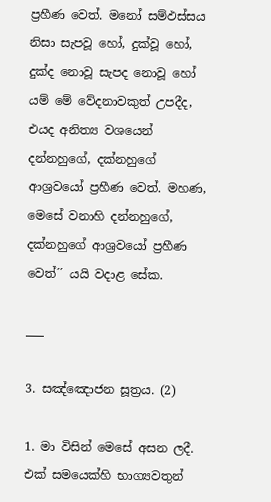ප්‍රහීණ වෙත්. මනෝ සම්ඵස්සය නිසා සැපවූ හෝ, දුක්වූ හෝ, දුක්ද නොවූ සැපද නොවූ හෝ යම් මේ වේදනාවකුත් උපදීද, එයද අනිත්‍ය වශයෙන් දන්නහුගේ, දක්නහුගේ ආශ්‍රවයෝ ප්‍රහීණ වෙත්. මහණ, මෙසේ වනාහි දන්නහුගේ, දක්නහුගේ ආශ්‍රවයෝ ප්‍රහීණ වෙත්´´ යයි වදාළ සේක.

___

3. සඤ්ඤොජන සූත්‍රය. (2)

1. මා විසින් මෙසේ අසන ලදී. එක් සමයෙක්හි භාග්‍යවතුන්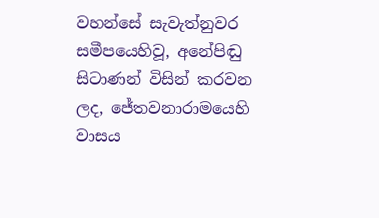වහන්සේ සැවැත්නුවර සමීපයෙහිවූ, අනේපිඬු සිටාණන් විසින් කරවන ලද, ජේතවනාරාමයෙහි වාසය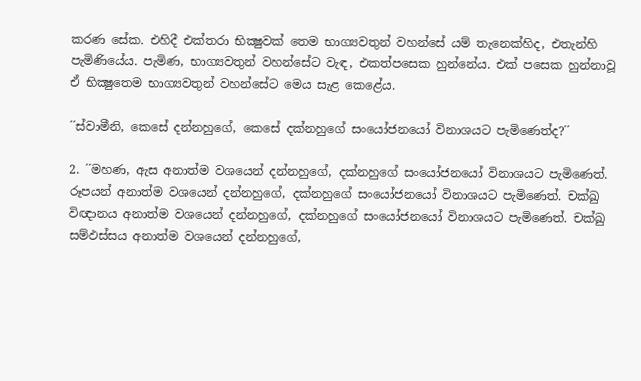කරණ සේක. එහිදී එක්තරා භික්‍ෂුවක් තෙම භාග්‍යවතුන් වහන්සේ යම් තැනෙක්හිද, එතැන්හි පැමිණියේය. පැමිණ, භාග්‍යවතුන් වහන්සේට වැඳ, එකත්පසෙක හුන්නේය. එක් පසෙක හුන්නාවූ ඒ භික්‍ෂුතෙම භාග්‍යවතුන් වහන්සේට මෙය සැළ කෙළේය.

´´ස්වාමීනි, කෙසේ දන්නහුගේ, කෙසේ දක්නහුගේ සංයෝජනයෝ විනාශයට පැමිණෙත්ද?´´

2. ´´මහණ, ඇස අනාත්ම වශයෙන් දන්නහුගේ, දක්නහුගේ සංයෝජනයෝ විනාශයට පැමිණෙත්. රූපයන් අනාත්ම වශයෙන් දන්නහුගේ, දක්නහුගේ සංයෝජනයෝ විනාශයට පැමිණෙත්. චක්ඛු විඥානය අනාත්ම වශයෙන් දන්නහුගේ, දක්නහුගේ සංයෝජනයෝ විනාශයට පැමිණෙත්. චක්ඛු සම්ඵස්සය අනාත්ම වශයෙන් දන්නහුගේ,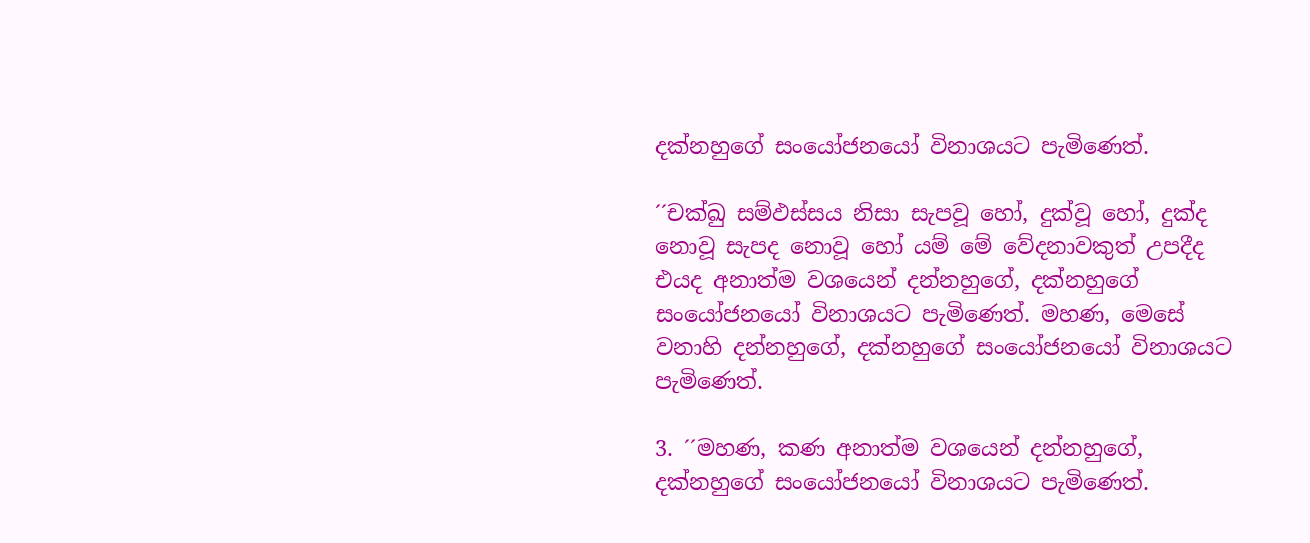දක්නහුගේ සංයෝජනයෝ විනාශයට පැමිණෙත්.

´´චක්ඛු සම්ඵස්සය නිසා සැපවූ හෝ, දුක්වූ හෝ, දුක්ද නොවූ සැපද නොවූ හෝ යම් මේ වේදනාවකුත් උපදීද එයද අනාත්ම වශයෙන් දන්නහුගේ, දක්නහුගේ සංයෝජනයෝ විනාශයට පැමිණෙත්. මහණ, මෙසේ වනාහි දන්නහුගේ, දක්නහුගේ සංයෝජනයෝ විනාශයට පැමිණෙත්.

3. ´´මහණ, කණ අනාත්ම වශයෙන් දන්නහුගේ, දක්නහුගේ සංයෝජනයෝ විනාශයට පැමිණෙත්.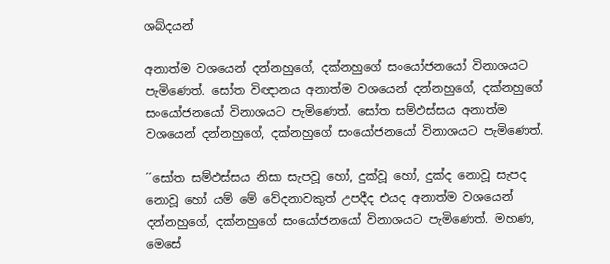ශබ්දයන්

අනාත්ම වශයෙන් දන්නහුගේ, දක්නහුගේ සංයෝජනයෝ විනාශයට පැමිණෙත්. සෝත විඥානය අනාත්ම වශයෙන් දන්නහුගේ, දක්නහුගේ සංයෝජනයෝ විනාශයට පැමිණෙත්. සෝත සම්ඵස්සය අනාත්ම වශයෙන් දන්නහුගේ, දක්නහුගේ සංයෝජනයෝ විනාශයට පැමිණෙත්.

´´සෝත සම්ඵස්සය නිසා සැපවූ හෝ, දුක්වූ හෝ, දුක්ද නොවූ සැපද නොවූ හෝ යම් මේ වේදනාවකුත් උපදීද එයද අනාත්ම වශයෙන් දන්නහුගේ, දක්නහුගේ සංයෝජනයෝ විනාශයට පැමිණෙත්. මහණ, මෙසේ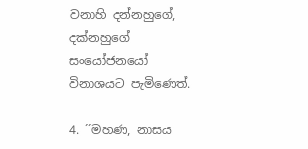වනාහි දන්නහුගේ, දක්නහුගේ සංයෝජනයෝ විනාශයට පැමිණෙත්.

4. ´´මහණ, නාසය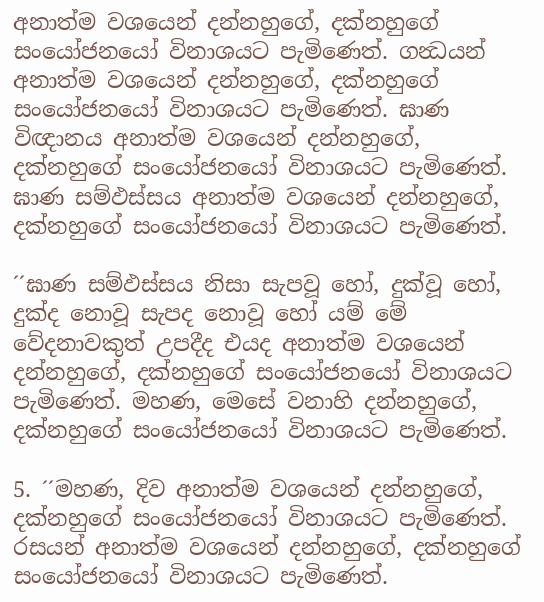අනාත්ම වශයෙන් දන්නහුගේ, දක්නහුගේ සංයෝජනයෝ විනාශයට පැමිණෙත්. ගන්‍ධයන් අනාත්ම වශයෙන් දන්නහුගේ, දක්නහුගේ සංයෝජනයෝ විනාශයට පැමිණෙත්. ඝාණ විඥානය අනාත්ම වශයෙන් දන්නහුගේ, දක්නහුගේ සංයෝජනයෝ විනාශයට පැමිණෙත්. ඝාණ සම්ඵස්සය අනාත්ම වශයෙන් දන්නහුගේ, දක්නහුගේ සංයෝජනයෝ විනාශයට පැමිණෙත්.

´´ඝාණ සම්ඵස්සය නිසා සැපවූ හෝ, දුක්වූ හෝ, දුක්ද නොවූ සැපද නොවූ හෝ යම් මේ වේදනාවකුත් උපදීද එයද අනාත්ම වශයෙන් දන්නහුගේ, දක්නහුගේ සංයෝජනයෝ විනාශයට පැමිණෙත්. මහණ, මෙසේ වනාහි දන්නහුගේ, දක්නහුගේ සංයෝජනයෝ විනාශයට පැමිණෙත්.

5. ´´මහණ, දිව අනාත්ම වශයෙන් දන්නහුගේ, දක්නහුගේ සංයෝජනයෝ විනාශයට පැමිණෙත්. රසයන් අනාත්ම වශයෙන් දන්නහුගේ, දක්නහුගේ සංයෝජනයෝ විනාශයට පැමිණෙත්.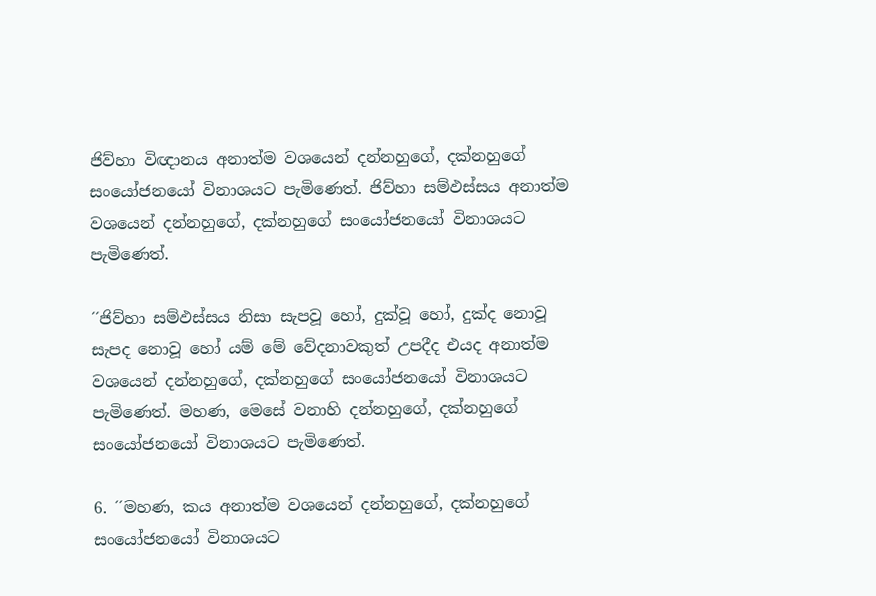ජිව්හා විඥානය අනාත්ම වශයෙන් දන්නහුගේ, දක්නහුගේ සංයෝජනයෝ විනාශයට පැමිණෙත්. ජිව්හා සම්ඵස්සය අනාත්ම වශයෙන් දන්නහුගේ, දක්නහුගේ සංයෝජනයෝ විනාශයට පැමිණෙත්.

´´ජිව්හා සම්ඵස්සය නිසා සැපවූ හෝ, දුක්වූ හෝ, දුක්ද නොවූ සැපද නොවූ හෝ යම් මේ වේදනාවකුත් උපදීද එයද අනාත්ම වශයෙන් දන්නහුගේ, දක්නහුගේ සංයෝජනයෝ විනාශයට පැමිණෙත්. මහණ, මෙසේ වනාහි දන්නහුගේ, දක්නහුගේ සංයෝජනයෝ විනාශයට පැමිණෙත්.

6. ´´මහණ, කය අනාත්ම වශයෙන් දන්නහුගේ, දක්නහුගේ සංයෝජනයෝ විනාශයට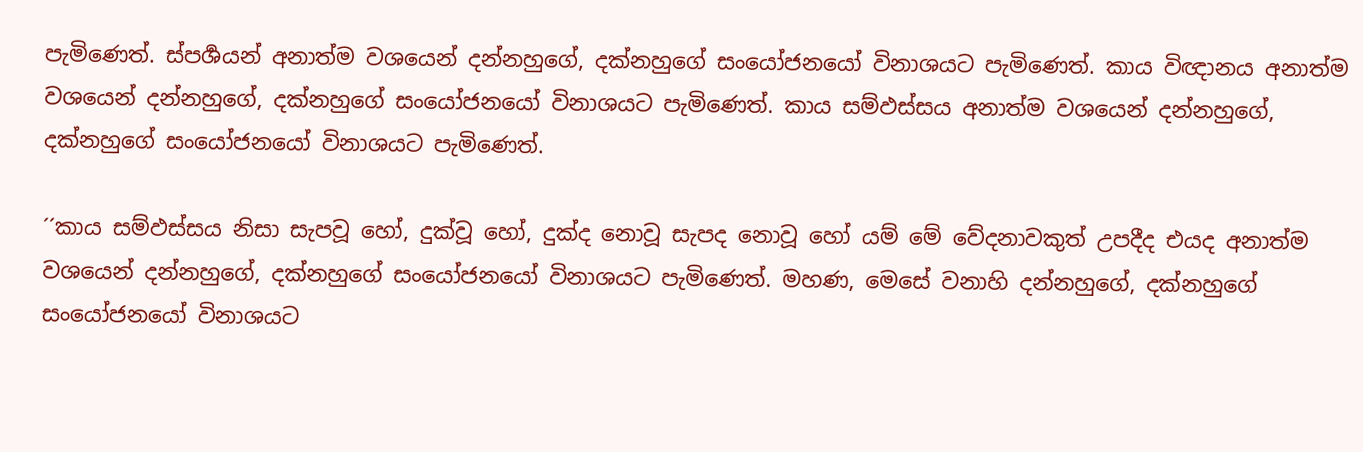පැමිණෙත්. ස්පර්‍ශයන් අනාත්ම වශයෙන් දන්නහුගේ, දක්නහුගේ සංයෝජනයෝ විනාශයට පැමිණෙත්. කාය විඥානය අනාත්ම වශයෙන් දන්නහුගේ, දක්නහුගේ සංයෝජනයෝ විනාශයට පැමිණෙත්. කාය සම්ඵස්සය අනාත්ම වශයෙන් දන්නහුගේ, දක්නහුගේ සංයෝජනයෝ විනාශයට පැමිණෙත්.

´´කාය සම්ඵස්සය නිසා සැපවූ හෝ, දුක්වූ හෝ, දුක්ද නොවූ සැපද නොවූ හෝ යම් මේ වේදනාවකුත් උපදීද එයද අනාත්ම වශයෙන් දන්නහුගේ, දක්නහුගේ සංයෝජනයෝ විනාශයට පැමිණෙත්. මහණ, මෙසේ වනාහි දන්නහුගේ, දක්නහුගේ සංයෝජනයෝ විනාශයට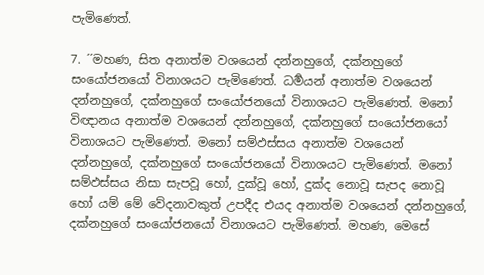පැමිණෙත්.

7. ´´මහණ, සිත අනාත්ම වශයෙන් දන්නහුගේ, දක්නහුගේ සංයෝජනයෝ විනාශයට පැමිණෙත්. ධර්‍මයන් අනාත්ම වශයෙන් දන්නහුගේ, දක්නහුගේ සංයෝජනයෝ විනාශයට පැමිණෙත්. මනෝ විඥානය අනාත්ම වශයෙන් දන්නහුගේ, දක්නහුගේ සංයෝජනයෝ විනාශයට පැමිණෙත්. මනෝ සම්ඵස්සය අනාත්ම වශයෙන් දන්නහුගේ, දක්නහුගේ සංයෝජනයෝ විනාශයට පැමිණෙත්. මනෝ සම්ඵස්සය නිසා සැපවූ හෝ, දුක්වූ හෝ, දුක්ද නොවූ සැපද නොවූ හෝ යම් මේ වේදනාවකුත් උපදීද එයද අනාත්ම වශයෙන් දන්නහුගේ, දක්නහුගේ සංයෝජනයෝ විනාශයට පැමිණෙත්. මහණ, මෙසේ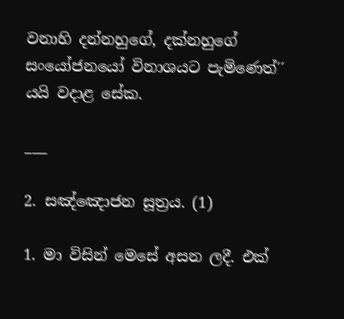වනාහි දන්නහුගේ, දක්නහුගේ සංයෝජනයෝ විනාශයට පැමිණෙත්´´ යයි වදාළ සේක.

___

2. සඤ්ඤොජන සූත්‍රය. (1)

1. මා විසින් මෙසේ අසන ලදී. එක්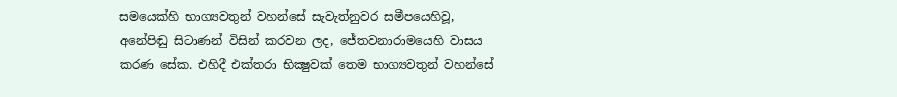සමයෙක්හි භාග්‍යවතුන් වහන්සේ සැවැත්නුවර සමීපයෙහිවූ, අනේපිඬු සිටාණන් විසින් කරවන ලද, ජේතවනාරාමයෙහි වාසය කරණ සේක. එහිදී එක්තරා භික්‍ෂුවක් තෙම භාග්‍යවතුන් වහන්සේ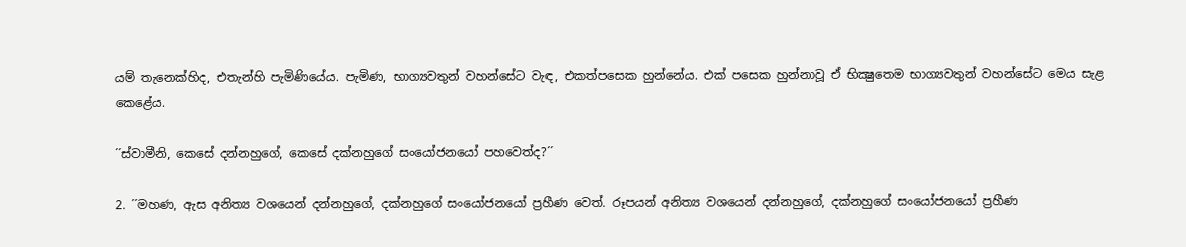යම් තැනෙක්හිද, එතැන්හි පැමිණියේය. පැමිණ, භාග්‍යවතුන් වහන්සේට වැඳ, එකත්පසෙක හුන්නේය. එක් පසෙක හුන්නාවූ ඒ භික්‍ෂුතෙම භාග්‍යවතුන් වහන්සේට මෙය සැළ කෙළේය.

´´ස්වාමීනි, කෙසේ දන්නහුගේ, කෙසේ දක්නහුගේ සංයෝජනයෝ පහවෙත්ද?´´

2. ´´මහණ, ඇස අනිත්‍ය වශයෙන් දන්නහුගේ, දක්නහුගේ සංයෝජනයෝ ප්‍රහීණ වෙත්. රූපයන් අනිත්‍ය වශයෙන් දන්නහුගේ, දක්නහුගේ සංයෝජනයෝ ප්‍රහීණ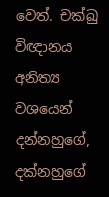වෙත්. චක්ඛු විඥානය අනිත්‍ය වශයෙන් දන්නහුගේ, දක්නහුගේ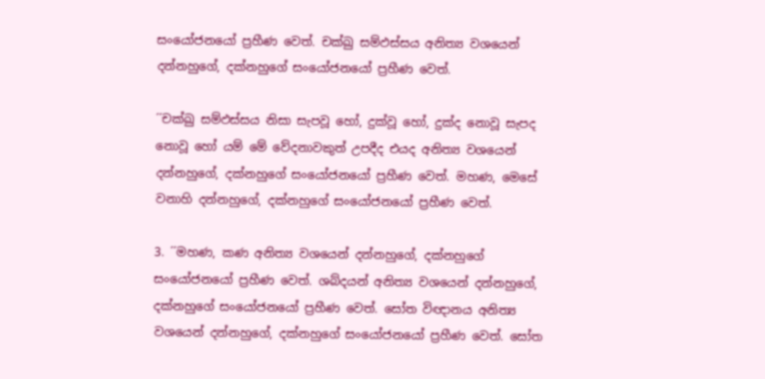සංයෝජනයෝ ප්‍රහීණ වෙත්. චක්ඛු සම්ඵස්සය අනිත්‍ය වශයෙන් දන්නහුගේ, දක්නහුගේ සංයෝජනයෝ ප්‍රහීණ වෙත්.

´´චක්ඛු සම්ඵස්සය නිසා සැපවූ හෝ, දුක්වූ හෝ, දුක්ද නොවූ සැපද නොවූ හෝ යම් මේ වේදනාවකුත් උපදීද එයද අනිත්‍ය වශයෙන් දන්නහුගේ, දක්නහුගේ සංයෝජනයෝ ප්‍රහීණ වෙත්. මහණ, මෙසේ වනාහි දන්නහුගේ, දක්නහුගේ සංයෝජනයෝ ප්‍රහීණ වෙත්.

3. ´´මහණ, කණ අනිත්‍ය වශයෙන් දන්නහුගේ, දක්නහුගේ සංයෝජනයෝ ප්‍රහීණ වෙත්. ශබ්දයන් අනිත්‍ය වශයෙන් දන්නහුගේ, දක්නහුගේ සංයෝජනයෝ ප්‍රහීණ වෙත්. සෝත විඥානය අනිත්‍ය වශයෙන් දන්නහුගේ, දක්නහුගේ සංයෝජනයෝ ප්‍රහීණ වෙත්. සෝත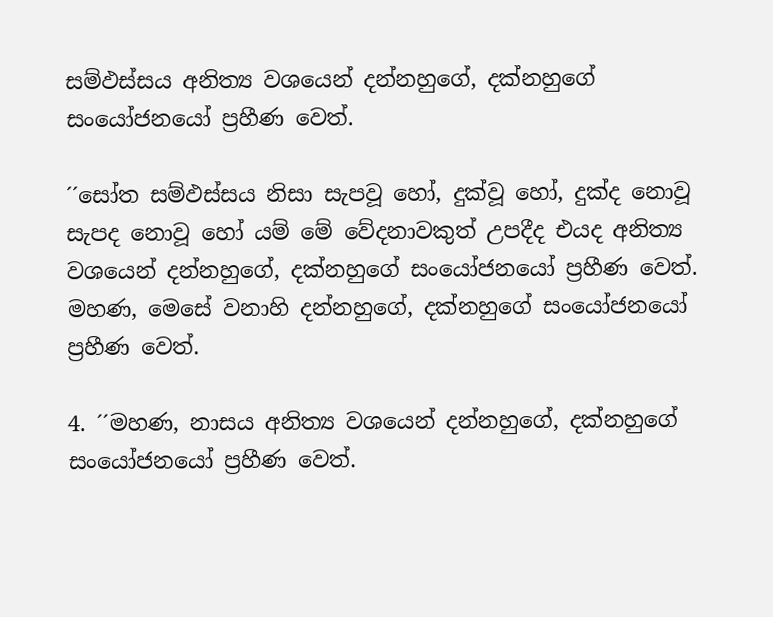සම්ඵස්සය අනිත්‍ය වශයෙන් දන්නහුගේ, දක්නහුගේ සංයෝජනයෝ ප්‍රහීණ වෙත්.

´´සෝත සම්ඵස්සය නිසා සැපවූ හෝ, දුක්වූ හෝ, දුක්ද නොවූ සැපද නොවූ හෝ යම් මේ වේදනාවකුත් උපදීද එයද අනිත්‍ය වශයෙන් දන්නහුගේ, දක්නහුගේ සංයෝජනයෝ ප්‍රහීණ වෙත්. මහණ, මෙසේ වනාහි දන්නහුගේ, දක්නහුගේ සංයෝජනයෝ ප්‍රහීණ වෙත්.

4. ´´මහණ, නාසය අනිත්‍ය වශයෙන් දන්නහුගේ, දක්නහුගේ සංයෝජනයෝ ප්‍රහීණ වෙත්.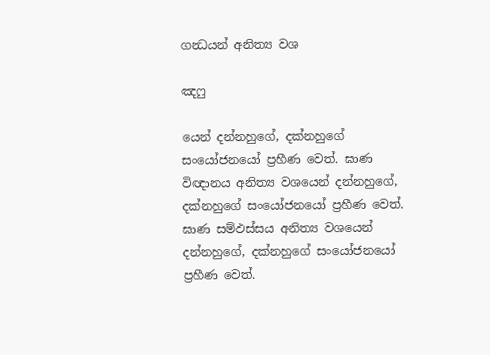ගන්‍ධයන් අනිත්‍ය වශ

ඤෆු

යෙන් දන්නහුගේ, දක්නහුගේ සංයෝජනයෝ ප්‍රහීණ වෙත්. ඝාණ විඥානය අනිත්‍ය වශයෙන් දන්නහුගේ, දක්නහුගේ සංයෝජනයෝ ප්‍රහීණ වෙත්. ඝාණ සම්ඵස්සය අනිත්‍ය වශයෙන් දන්නහුගේ, දක්නහුගේ සංයෝජනයෝ ප්‍රහීණ වෙත්.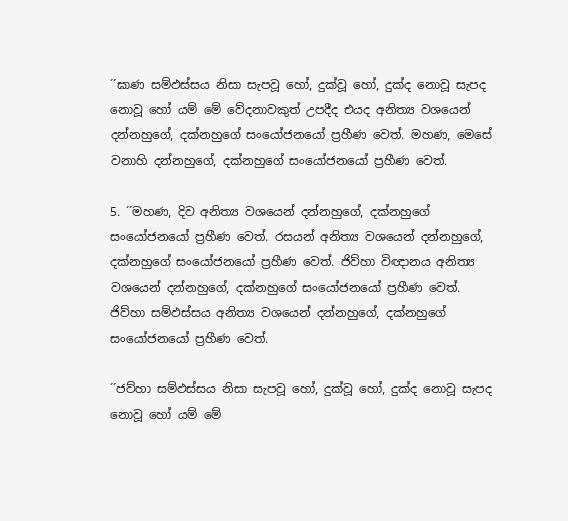´´ඝාණ සම්ඵස්සය නිසා සැපවූ හෝ, දුක්වූ හෝ, දුක්ද නොවූ සැපද නොවූ හෝ යම් මේ වේදනාවකුත් උපදීද එයද අනිත්‍ය වශයෙන් දන්නහුගේ, දක්නහුගේ සංයෝජනයෝ ප්‍රහීණ වෙත්. මහණ, මෙසේ වනාහි දන්නහුගේ, දක්නහුගේ සංයෝජනයෝ ප්‍රහීණ වෙත්.

5. ´´මහණ, දිව අනිත්‍ය වශයෙන් දන්නහුගේ, දක්නහුගේ සංයෝජනයෝ ප්‍රහීණ වෙත්. රසයන් අනිත්‍ය වශයෙන් දන්නහුගේ, දක්නහුගේ සංයෝජනයෝ ප්‍රහීණ වෙත්. ජිව්හා විඥානය අනිත්‍ය වශයෙන් දන්නහුගේ, දක්නහුගේ සංයෝජනයෝ ප්‍රහීණ වෙත්. ජිව්හා සම්ඵස්සය අනිත්‍ය වශයෙන් දන්නහුගේ, දක්නහුගේ සංයෝජනයෝ ප්‍රහීණ වෙත්.

´´ජව්හා සම්ඵස්සය නිසා සැපවූ හෝ, දුක්වූ හෝ, දුක්ද නොවූ සැපද නොවූ හෝ යම් මේ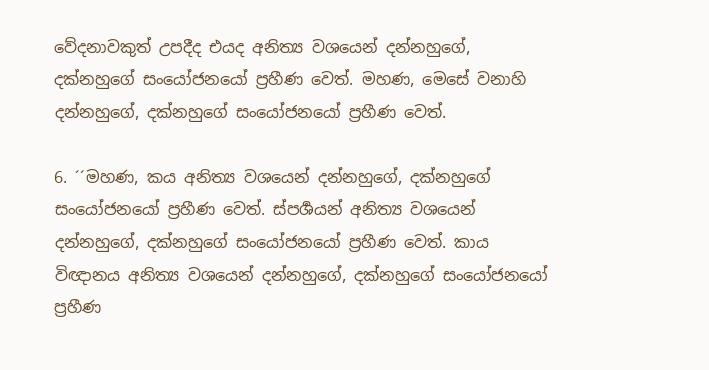වේදනාවකුත් උපදීද එයද අනිත්‍ය වශයෙන් දන්නහුගේ, දක්නහුගේ සංයෝජනයෝ ප්‍රහීණ වෙත්. මහණ, මෙසේ වනාහි දන්නහුගේ, දක්නහුගේ සංයෝජනයෝ ප්‍රහීණ වෙත්.

6. ´´මහණ, කය අනිත්‍ය වශයෙන් දන්නහුගේ, දක්නහුගේ සංයෝජනයෝ ප්‍රහීණ වෙත්. ස්පර්‍ශයන් අනිත්‍ය වශයෙන් දන්නහුගේ, දක්නහුගේ සංයෝජනයෝ ප්‍රහීණ වෙත්. කාය විඥානය අනිත්‍ය වශයෙන් දන්නහුගේ, දක්නහුගේ සංයෝජනයෝ ප්‍රහීණ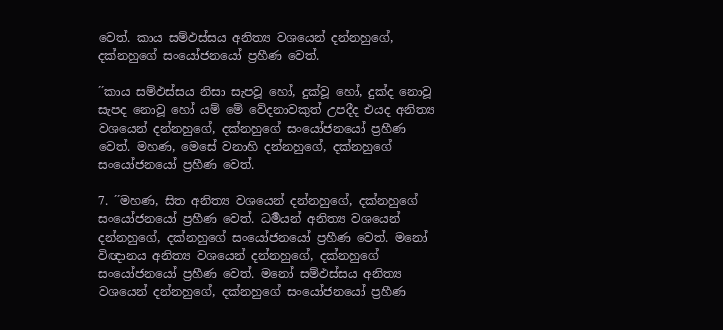වෙත්. කාය සම්ඵස්සය අනිත්‍ය වශයෙන් දන්නහුගේ, දක්නහුගේ සංයෝජනයෝ ප්‍රහීණ වෙත්.

´´කාය සම්ඵස්සය නිසා සැපවූ හෝ, දුක්වූ හෝ, දුක්ද නොවූ සැපද නොවූ හෝ යම් මේ වේදනාවකුත් උපදීද එයද අනිත්‍ය වශයෙන් දන්නහුගේ, දක්නහුගේ සංයෝජනයෝ ප්‍රහීණ වෙත්. මහණ, මෙසේ වනාහි දන්නහුගේ, දක්නහුගේ සංයෝජනයෝ ප්‍රහීණ වෙත්.

7. ´´මහණ, සිත අනිත්‍ය වශයෙන් දන්නහුගේ, දක්නහුගේ සංයෝජනයෝ ප්‍රහීණ වෙත්. ධර්‍මයන් අනිත්‍ය වශයෙන් දන්නහුගේ, දක්නහුගේ සංයෝජනයෝ ප්‍රහීණ වෙත්. මනෝ විඥානය අනිත්‍ය වශයෙන් දන්නහුගේ, දක්නහුගේ සංයෝජනයෝ ප්‍රහීණ වෙත්. මනෝ සම්ඵස්සය අනිත්‍ය වශයෙන් දන්නහුගේ, දක්නහුගේ සංයෝජනයෝ ප්‍රහීණ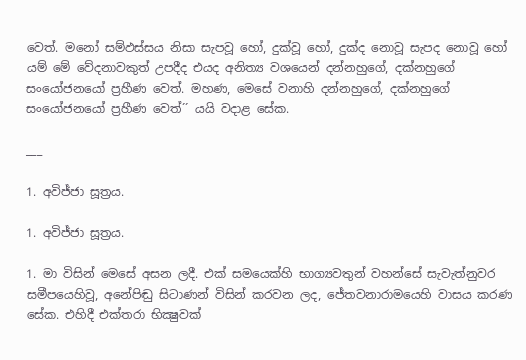වෙත්. මනෝ සම්ඵස්සය නිසා සැපවූ හෝ, දුක්වූ හෝ, දුක්ද නොවූ සැපද නොවූ හෝ යම් මේ වේදනාවකුත් උපදීද එයද අනිත්‍ය වශයෙන් දන්නහුගේ, දක්නහුගේ සංයෝජනයෝ ප්‍රහීණ වෙත්. මහණ, මෙසේ වනාහි දන්නහුගේ, දක්නහුගේ සංයෝජනයෝ ප්‍රහීණ වෙත්´´ යයි වදාළ සේක.

___

1. අවිජ්ජා සූත්‍රය.

1. අවිජ්ජා සූත්‍රය.

1. මා විසින් මෙසේ අසන ලදී. එක් සමයෙක්හි භාග්‍යවතුන් වහන්සේ සැවැත්නුවර සමීපයෙහිවූ, අනේපිඬු සිටාණන් විසින් කරවන ලද, ජේතවනාරාමයෙහි වාසය කරණ සේක. එහිදී එක්තරා භික්‍ෂුවක්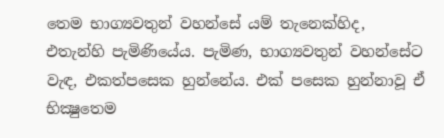තෙම භාග්‍යවතුන් වහන්සේ යම් තැනෙක්හිද, එතැන්හි පැමිණියේය. පැමිණ, භාග්‍යවතුන් වහන්සේට වැඳ, එකත්පසෙක හුන්නේය. එක් පසෙක හුන්නාවූ ඒ භික්‍ෂුතෙම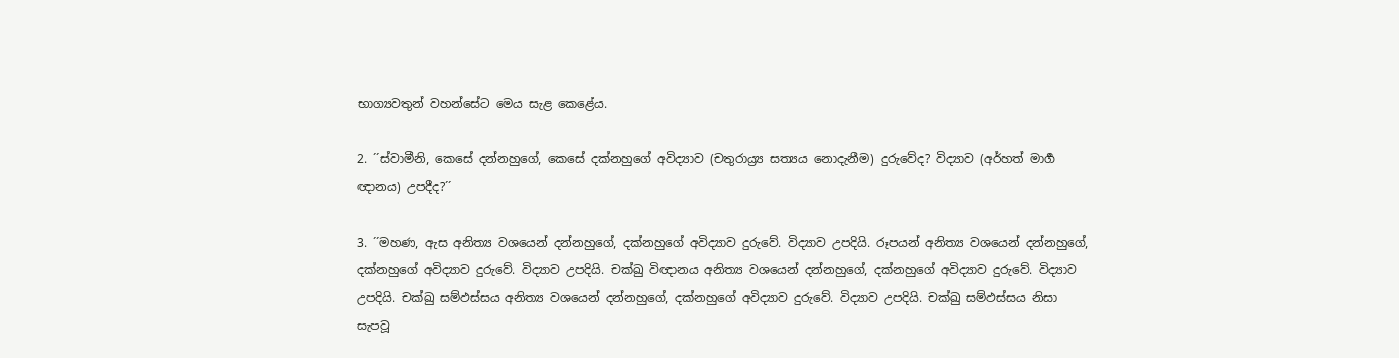භාග්‍යවතුන් වහන්සේට මෙය සැළ කෙළේය.

2. ´´ස්වාමීනි, කෙසේ දන්නහුගේ, කෙසේ දක්නහුගේ අවිද්‍යාව (චතුරාය්‍ර්‍ය සත්‍යය නොදැනීම) දුරුවේද? විද්‍යාව (අර්හත් මාර්‍ග ඥානය) උපදීද?´´

3. ´´මහණ, ඇස අනිත්‍ය වශයෙන් දන්නහුගේ, දක්නහුගේ අවිද්‍යාව දුරුවේ. විද්‍යාව උපදියි. රූපයන් අනිත්‍ය වශයෙන් දන්නහුගේ, දක්නහුගේ අවිද්‍යාව දුරුවේ. විද්‍යාව උපදියි. චක්ඛු විඥානය අනිත්‍ය වශයෙන් දන්නහුගේ, දක්නහුගේ අවිද්‍යාව දුරුවේ. විද්‍යාව උපදියි. චක්ඛු සම්ඵස්සය අනිත්‍ය වශයෙන් දන්නහුගේ, දක්නහුගේ අවිද්‍යාව දුරුවේ. විද්‍යාව උපදියි. චක්ඛු සම්ඵස්සය නිසා සැපවූ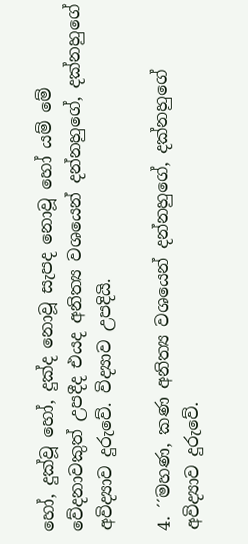හෝ, දුක්වූ හෝ, දුක්ද නොවූ සැපද නොවූ හෝ යම් මේ වේදනාවකුත් උපදීද එයද අනිත්‍ය වශයෙන් දන්නහුගේ, දක්නහුගේ අවිද්‍යාව දුරුවේ. විද්‍යාව උපදියි.

4. ´´මහණ, කණ අනිත්‍ය වශයෙන් දන්නහුගේ, දක්නහුගේ අවිද්‍යාව දුරුවේ.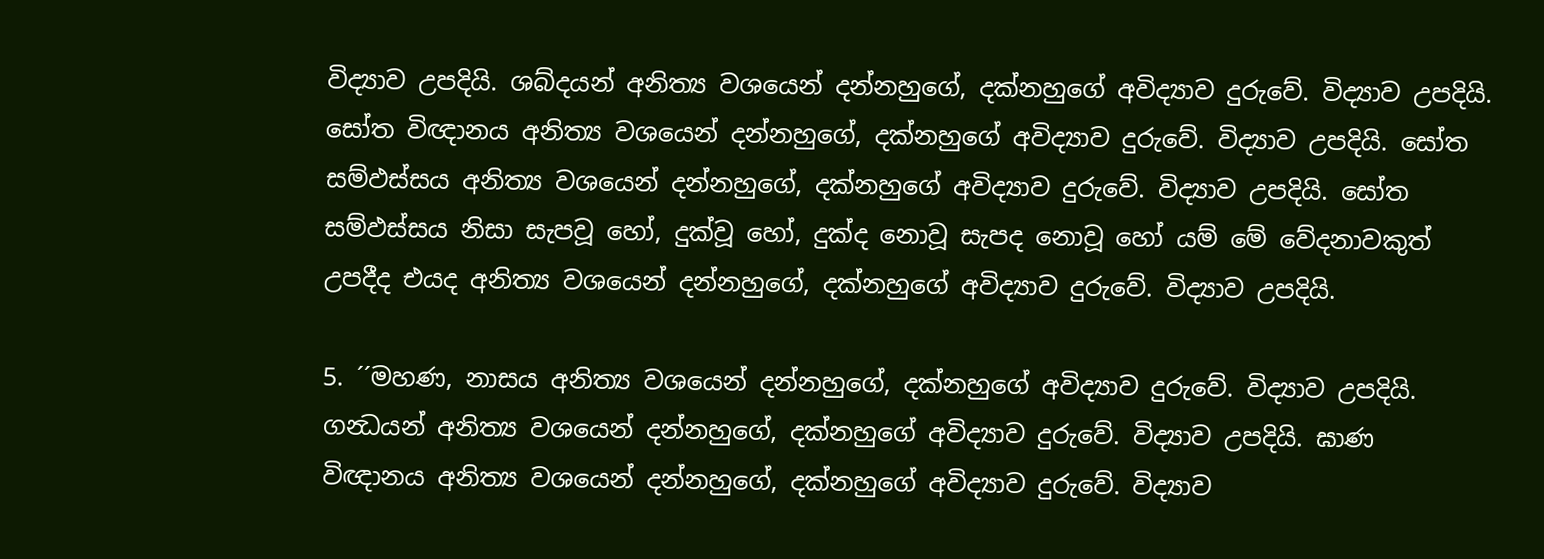විද්‍යාව උපදියි. ශබ්දයන් අනිත්‍ය වශයෙන් දන්නහුගේ, දක්නහුගේ අවිද්‍යාව දුරුවේ. විද්‍යාව උපදියි. සෝත විඥානය අනිත්‍ය වශයෙන් දන්නහුගේ, දක්නහුගේ අවිද්‍යාව දුරුවේ. විද්‍යාව උපදියි. සෝත සම්ඵස්සය අනිත්‍ය වශයෙන් දන්නහුගේ, දක්නහුගේ අවිද්‍යාව දුරුවේ. විද්‍යාව උපදියි. සෝත සම්ඵස්සය නිසා සැපවූ හෝ, දුක්වූ හෝ, දුක්ද නොවූ සැපද නොවූ හෝ යම් මේ වේදනාවකුත් උපදීද එයද අනිත්‍ය වශයෙන් දන්නහුගේ, දක්නහුගේ අවිද්‍යාව දුරුවේ. විද්‍යාව උපදියි.

5. ´´මහණ, නාසය අනිත්‍ය වශයෙන් දන්නහුගේ, දක්නහුගේ අවිද්‍යාව දුරුවේ. විද්‍යාව උපදියි. ගන්‍ධයන් අනිත්‍ය වශයෙන් දන්නහුගේ, දක්නහුගේ අවිද්‍යාව දුරුවේ. විද්‍යාව උපදියි. ඝාණ විඥානය අනිත්‍ය වශයෙන් දන්නහුගේ, දක්නහුගේ අවිද්‍යාව දුරුවේ. විද්‍යාව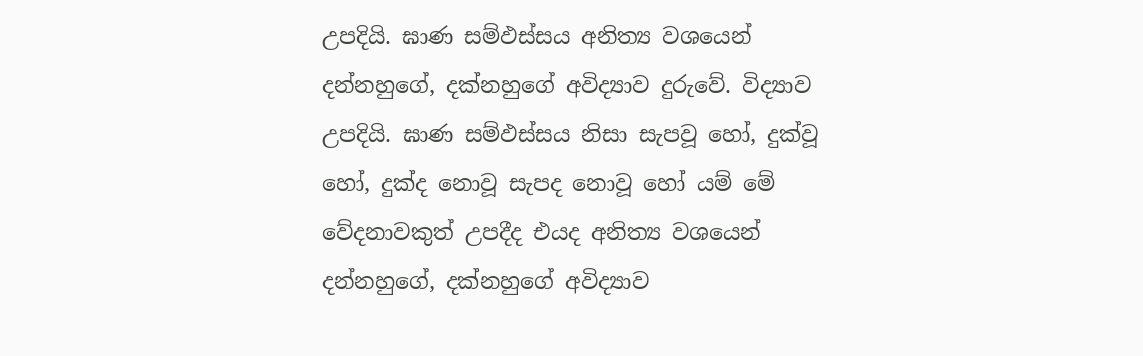උපදියි. ඝාණ සම්ඵස්සය අනිත්‍ය වශයෙන් දන්නහුගේ, දක්නහුගේ අවිද්‍යාව දුරුවේ. විද්‍යාව උපදියි. ඝාණ සම්ඵස්සය නිසා සැපවූ හෝ, දුක්වූ හෝ, දුක්ද නොවූ සැපද නොවූ හෝ යම් මේ වේදනාවකුත් උපදීද එයද අනිත්‍ය වශයෙන් දන්නහුගේ, දක්නහුගේ අවිද්‍යාව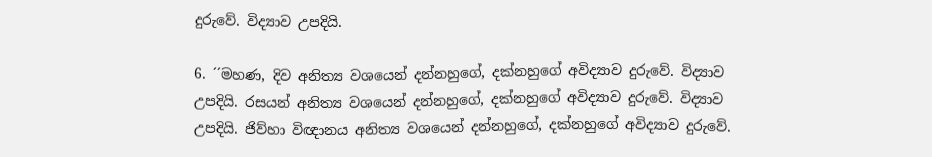දුරුවේ. විද්‍යාව උපදියි.

6. ´´මහණ, දිව අනිත්‍ය වශයෙන් දන්නහුගේ, දක්නහුගේ අවිද්‍යාව දුරුවේ. විද්‍යාව උපදියි. රසයන් අනිත්‍ය වශයෙන් දන්නහුගේ, දක්නහුගේ අවිද්‍යාව දුරුවේ. විද්‍යාව උපදියි. ජිව්හා විඥානය අනිත්‍ය වශයෙන් දන්නහුගේ, දක්නහුගේ අවිද්‍යාව දුරුවේ.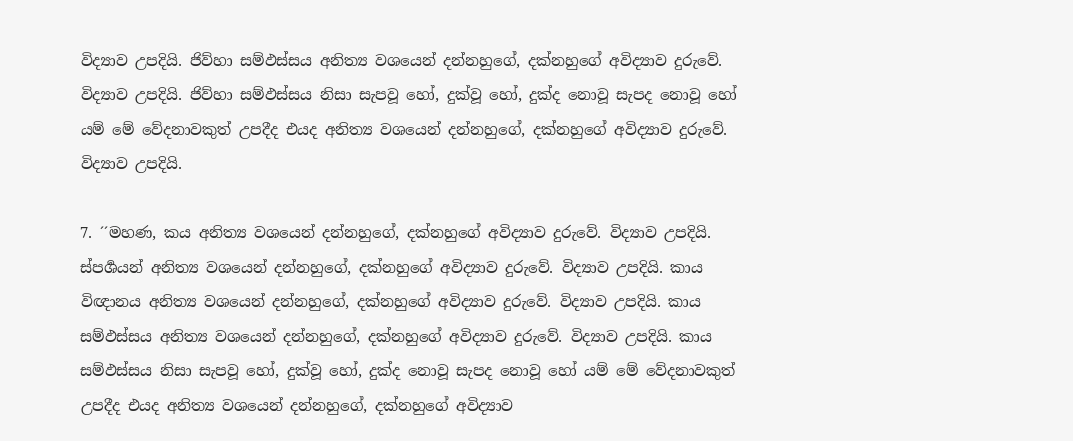විද්‍යාව උපදියි. ජිව්හා සම්ඵස්සය අනිත්‍ය වශයෙන් දන්නහුගේ, දක්නහුගේ අවිද්‍යාව දුරුවේ. විද්‍යාව උපදියි. ජිව්හා සම්ඵස්සය නිසා සැපවූ හෝ, දුක්වූ හෝ, දුක්ද නොවූ සැපද නොවූ හෝ යම් මේ වේදනාවකුත් උපදීද එයද අනිත්‍ය වශයෙන් දන්නහුගේ, දක්නහුගේ අවිද්‍යාව දුරුවේ. විද්‍යාව උපදියි.

7. ´´මහණ, කය අනිත්‍ය වශයෙන් දන්නහුගේ, දක්නහුගේ අවිද්‍යාව දුරුවේ. විද්‍යාව උපදියි. ස්පර්‍ශයන් අනිත්‍ය වශයෙන් දන්නහුගේ, දක්නහුගේ අවිද්‍යාව දුරුවේ. විද්‍යාව උපදියි. කාය විඥානය අනිත්‍ය වශයෙන් දන්නහුගේ, දක්නහුගේ අවිද්‍යාව දුරුවේ. විද්‍යාව උපදියි. කාය සම්ඵස්සය අනිත්‍ය වශයෙන් දන්නහුගේ, දක්නහුගේ අවිද්‍යාව දුරුවේ. විද්‍යාව උපදියි. කාය සම්ඵස්සය නිසා සැපවූ හෝ, දුක්වූ හෝ, දුක්ද නොවූ සැපද නොවූ හෝ යම් මේ වේදනාවකුත් උපදීද එයද අනිත්‍ය වශයෙන් දන්නහුගේ, දක්නහුගේ අවිද්‍යාව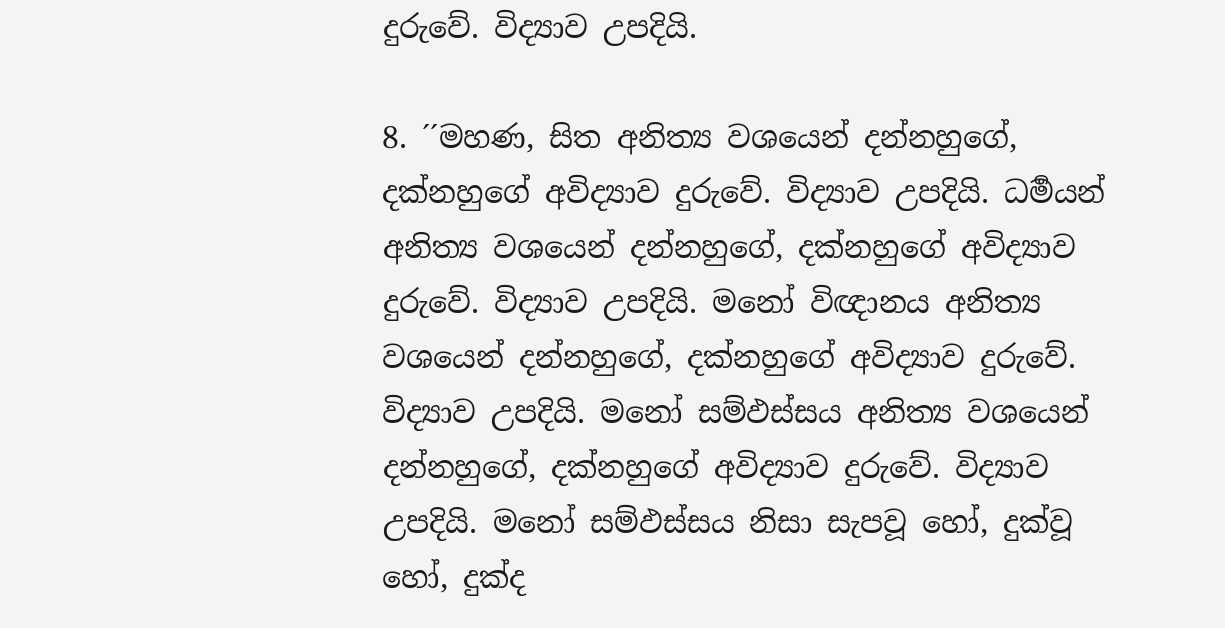දුරුවේ. විද්‍යාව උපදියි.

8. ´´මහණ, සිත අනිත්‍ය වශයෙන් දන්නහුගේ, දක්නහුගේ අවිද්‍යාව දුරුවේ. විද්‍යාව උපදියි. ධර්‍මයන් අනිත්‍ය වශයෙන් දන්නහුගේ, දක්නහුගේ අවිද්‍යාව දුරුවේ. විද්‍යාව උපදියි. මනෝ විඥානය අනිත්‍ය වශයෙන් දන්නහුගේ, දක්නහුගේ අවිද්‍යාව දුරුවේ. විද්‍යාව උපදියි. මනෝ සම්ඵස්සය අනිත්‍ය වශයෙන් දන්නහුගේ, දක්නහුගේ අවිද්‍යාව දුරුවේ. විද්‍යාව උපදියි. මනෝ සම්ඵස්සය නිසා සැපවූ හෝ, දුක්වූ හෝ, දුක්ද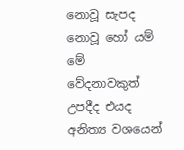නොවූ සැපද නොවූ හෝ යම් මේ වේදනාවකුත් උපදීද එයද අනිත්‍ය වශයෙන්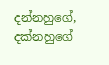දන්නහුගේ, දක්නහුගේ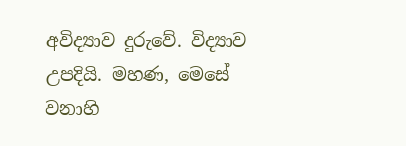අවිද්‍යාව දුරුවේ. විද්‍යාව උපදියි. මහණ, මෙසේ වනාහි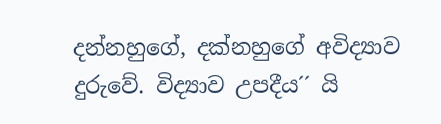දන්නහුගේ, දක්නහුගේ අවිද්‍යාව දුරුවේ. විද්‍යාව උපදීය´´ යි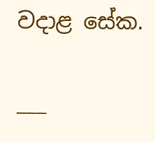වදාළ සේක.

___